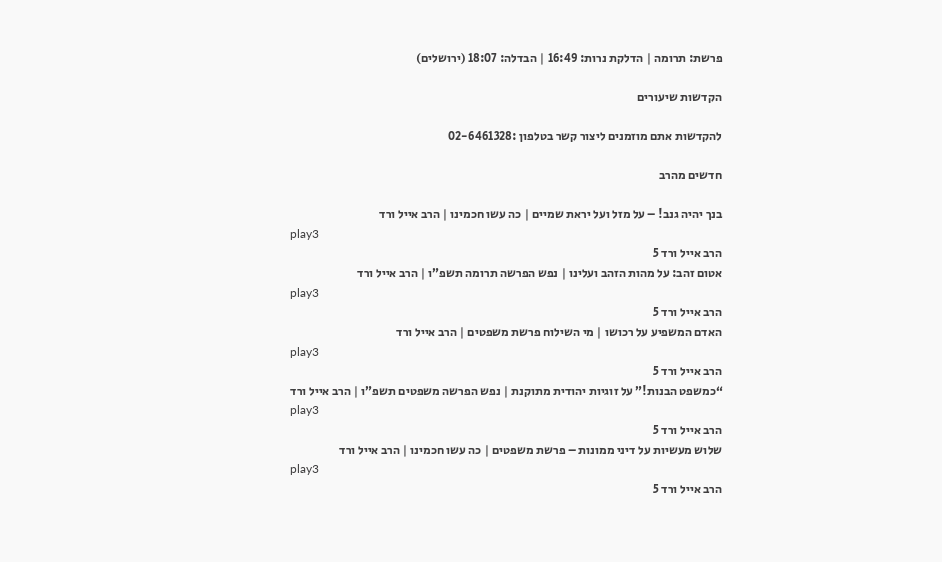פרשת: תרומה | הדלקת נרות: 16:49 | הבדלה: 18:07 (ירושלים)

הקדשות שיעורים

להקדשות אתם מוזמנים ליצור קשר בטלפון :02-6461328

חדשים מהרב

בנך יהיה גנב! – על מזל ועל יראת שמיים | כה עשו חכמינו | הרב אייל ורד
play3
הרב אייל ורד 5
אטום זהב: על מהות הזהב ועלינו | נפש הפרשה תרומה תשפ”ו | הרב אייל ורד
play3
הרב אייל ורד 5
האדם המשפיע על רכושו | מי השילוח פרשת משפטים | הרב אייל ורד
play3
הרב אייל ורד 5
“כמשפט הבנות!” על זוגיות יהודית מתוקנת | נפש הפרשה משפטים תשפ”ו | הרב אייל ורד
play3
הרב אייל ורד 5
שלוש מעשיות על דיני ממונות – פרשת משפטים | כה עשו חכמינו | הרב אייל ורד
play3
הרב אייל ורד 5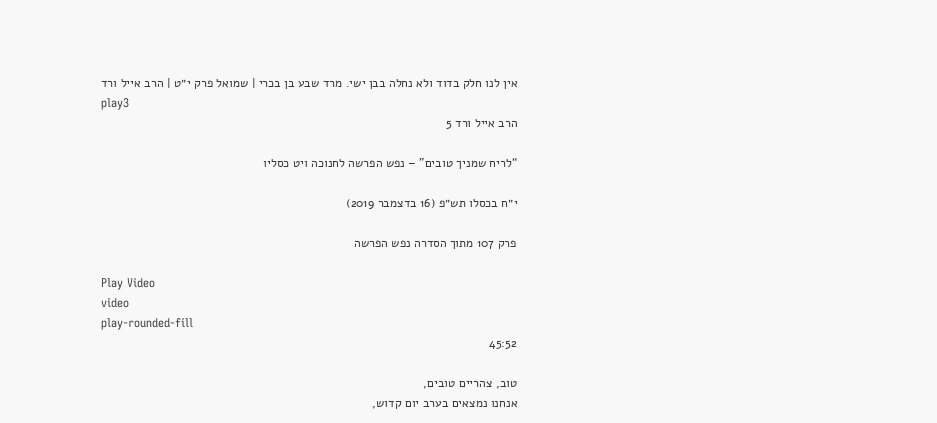אין לנו חלק בדוד ולא נחלה בבן ישי. מרד שבע בן בכרי | שמואל פרק י״ט | הרב אייל ורד
play3
הרב אייל ורד 5

“לריח שמניך טובים” – נפש הפרשה לחנוכה ויט כסליו

י״ח בכסלו תש״פ (16 בדצמבר 2019)

פרק 107 מתוך הסדרה נפש הפרשה

Play Video
video
play-rounded-fill
45:52

טוב, צהריים טובים,
אנחנו נמצאים בערב יום קדוש,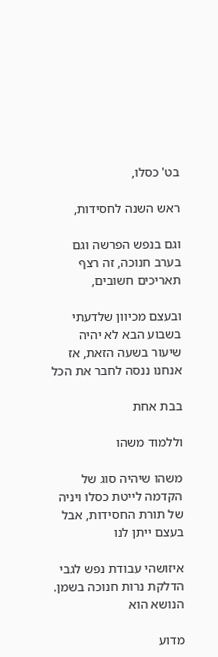בט' כסלו,

ראש השנה לחסידות,

וגם בנפש הפרשה וגם בערב חנוכה, זה רצף תאריכים חשובים,

ובעצם מכיוון שלדעתי בשבוע הבא לא יהיה שיעור בשעה הזאת, אז אנחנו ננסה לחבר את הכל

בבת אחת

וללמוד משהו

משהו שיהיה סוג של הקדמה לייטת כסלו ויניה של תורת החסידות, אבל בעצם ייתן לנו

איזושהי עבודת נפש לגבי הדלקת נרות חנוכה בשמן. הנושא הוא

מדוע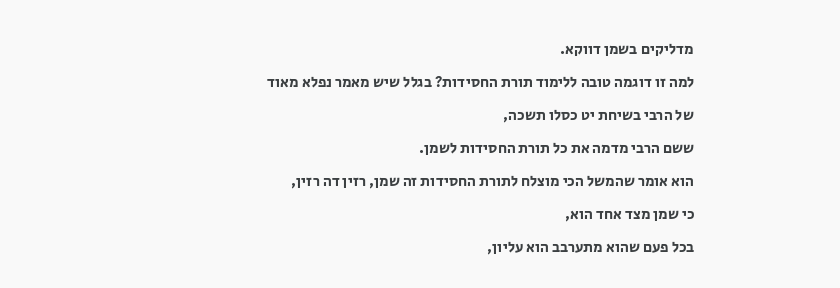מדליקים בשמן דווקא.

למה זו דוגמה טובה ללימוד תורת החסידות? בגלל שיש מאמר נפלא מאוד

של הרבי בשיחת יט כסלו תשכה,

ששם הרבי מדמה את כל תורת החסידות לשמן.

הוא אומר שהמשל הכי מוצלח לתורת החסידות זה שמן, רזין דה רזין,

כי שמן מצד אחד הוא,

בכל פעם שהוא מתערבב הוא עליון,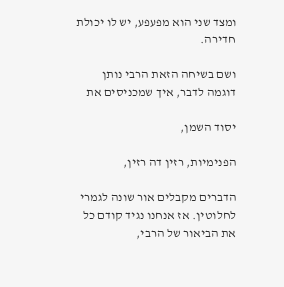ומצד שני הוא מפעפע, יש לו יכולת חדירה.

ושם בשיחה הזאת הרבי נותן דוגמה לדבר, איך שמכניסים את

יסוד השמן,

הפנימיות, רזין דה רזין,

הדברים מקבלים אור שונה לגמרי לחלוטין. אז אנחנו נגיד קודם כל את הביאור של הרבי,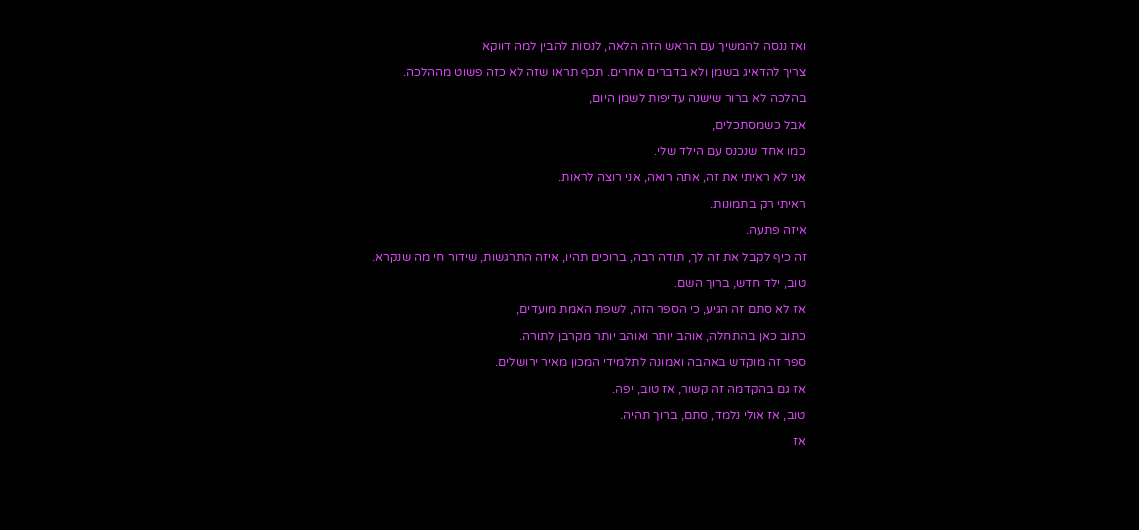ואז ננסה להמשיך עם הראש הזה הלאה, לנסות להבין למה דווקא

צריך להדאיג בשמן ולא בדברים אחרים. תכף תראו שזה לא כזה פשוט מההלכה.

בהלכה לא ברור שישנה עדיפות לשמן היום,

אבל כשמסתכלים,

כמו אחד שנכנס עם הילד שלי.

אני לא ראיתי את זה, אתה רואה, אני רוצה לראות.

ראיתי רק בתמונות.

איזה פתעה.

זה כיף לקבל את זה לך, תודה רבה, ברוכים תהיו, איזה התרגשות, שידור חי מה שנקרא.

טוב, ילד חדש, ברוך השם.

אז לא סתם זה הגיע, כי הספר הזה, לשפת האמת מועדים,

כתוב כאן בהתחלה, אוהב יותר ואוהב יותר מקרבן לתורה.

ספר זה מוקדש באהבה ואמונה לתלמידי המכון מאיר ירושלים.

אז גם בהקדמה זה קשור, אז טוב, יפה.

טוב, אז אולי נלמד, סתם, ברוך תהיה.

אז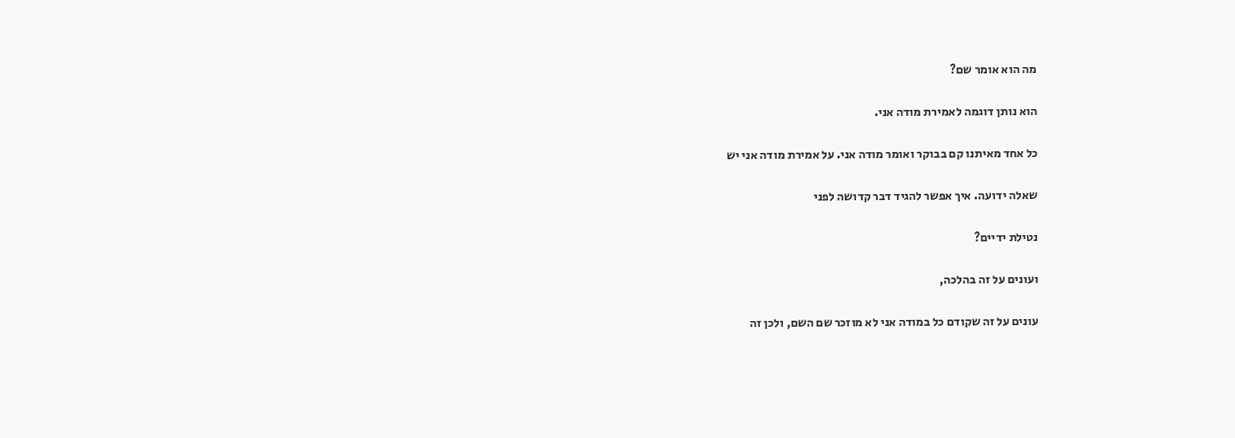מה הוא אומר שם?

הוא נותן דוגמה לאמירת מודה אני.

כל אחד מאיתנו קם בבוקר ואומר מודה אני. על אמירת מודה אני יש

שאלה ידועה. איך אפשר להגיד דבר קדושה לפני

נטילת ידיים?

ועונים על זה בהלכה,

עונים על זה שקודם כל במודה אני לא מוזכר שם השם, ולכן זה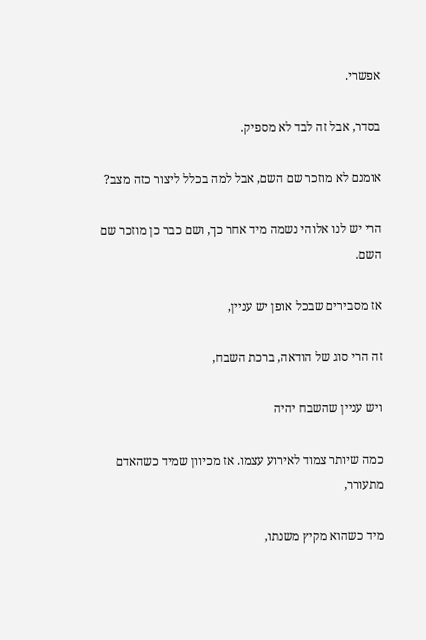אפשרי.

בסדר, אבל זה לבד לא מספיק.

אומנם לא מוזכר שם השם, אבל למה בכלל ליצור כזה מצב?

הרי יש לנו אלוהי נשמה מיד אחר כך, ושם כבר כן מוזכר שם השם.

אז מסבירים שבכל אופן יש עניין,

זה הרי סוג של הודאה, ברכת השבח,

ויש עניין שהשבח יהיה

כמה שיותר צמוד לאירוע עצמו. אז מכיוון שמיד כשהאדם מתעורר,

מיד כשהוא מקיץ משנתו,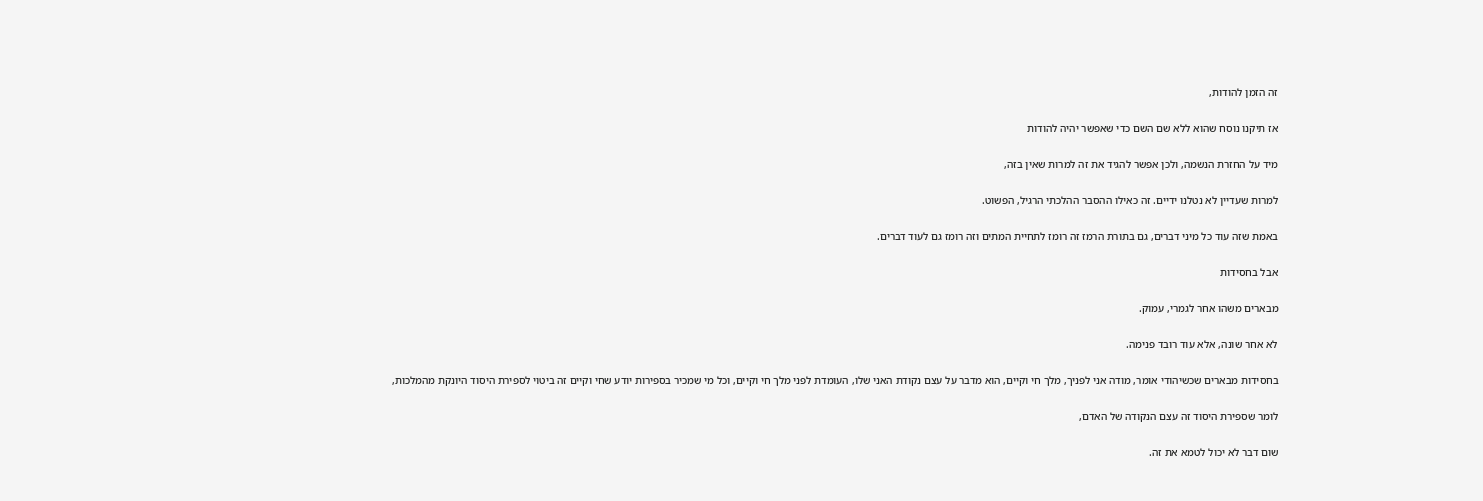זה הזמן להודות,

אז תיקנו נוסח שהוא ללא שם השם כדי שאפשר יהיה להודות

מיד על החזרת הנשמה, ולכן אפשר להגיד את זה למרות שאין בזה,

למרות שעדיין לא נטלנו ידיים. זה כאילו ההסבר ההלכתי הרגיל, הפשוט.

באמת שזה עוד כל מיני דברים, גם בתורת הרמז זה רומז לתחיית המתים וזה רומז גם לעוד דברים.

אבל בחסידות

מבארים משהו אחר לגמרי, עמוק.

לא אחר שונה, אלא עוד רובד פנימה.

בחסידות מבארים שכשיהודי אומר, מודה אני לפניך, מלך חי וקיים, הוא מדבר על עצם נקודת האני שלו, העומדת לפני מלך חי וקיים, וכל מי שמכיר בספירות יודע שחי וקיים זה ביטוי לספירת היסוד היונקת מהמלכות,

לומר שספירת היסוד זה עצם הנקודה של האדם,

שום דבר לא יכול לטמא את זה.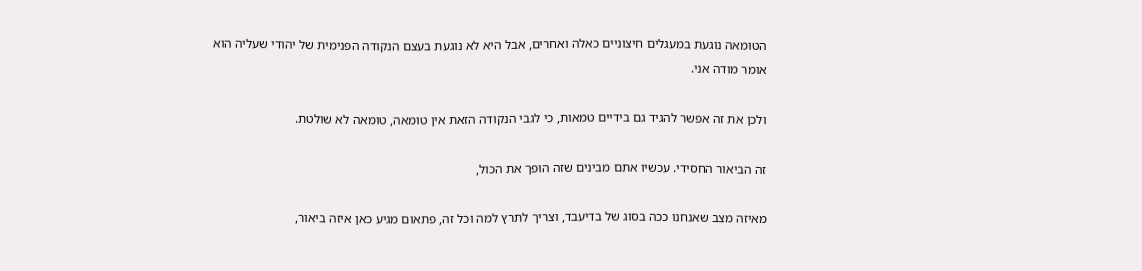הטומאה נוגעת במעגלים חיצוניים כאלה ואחרים, אבל היא לא נוגעת בעצם הנקודה הפנימית של יהודי שעליה הוא אומר מודה אני.

ולכן את זה אפשר להגיד גם בידיים טמאות, כי לגבי הנקודה הזאת אין טומאה, טומאה לא שולטת.

זה הביאור החסידי. עכשיו אתם מבינים שזה הופך את הכול,

מאיזה מצב שאנחנו ככה בסוג של בדיעבד, וצריך לתרץ למה וכל זה, פתאום מגיע כאן איזה ביאור,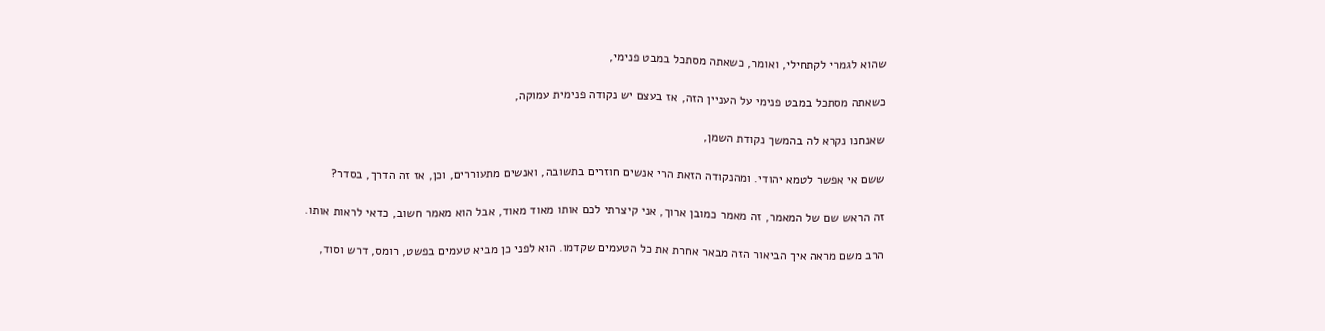שהוא לגמרי לקתחילי, ואומר, כשאתה מסתכל במבט פנימי,

כשאתה מסתכל במבט פנימי על העניין הזה, אז בעצם יש נקודה פנימית עמוקה,

שאנחנו נקרא לה בהמשך נקודת השמן,

ששם אי אפשר לטמא יהודי. ומהנקודה הזאת הרי אנשים חוזרים בתשובה, ואנשים מתעוררים, וכן, אז זה הדרך, בסדר?

זה הראש שם של המאמר, זה מאמר כמובן ארוך, אני קיצרתי לכם אותו מאוד מאוד, אבל הוא מאמר חשוב, כדאי לראות אותו.

הרב משם מראה איך הביאור הזה מבאר אחרת את כל הטעמים שקדמו. הוא לפני כן מביא טעמים בפשט, רומס, דרש וסוד,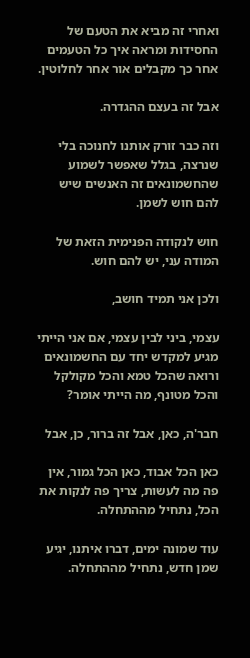ואחרי זה מביא את הטעם של החסידות ומראה איך כל הטעמים אחר כך מקבלים אור אחר לחלוטין.

אבל זה בעצם ההגדרה.

וזה כבר זורק אותנו לחנוכה בלי שנרצה, בגלל שאפשר לשמוע שהחשמונאים זה האנשים שיש להם חוש לשמן.

חוש לנקודה הפנימית הזאת של המודה עני, יש להם חוש.

ולכן אני תמיד חושב,

עצמי, ביני לבין עצמי, אם אני הייתי מגיע למקדש יחד עם החשמונאים ורואה שהכל טמא והכל מקולקל והכל מטונף, מה הייתי אומר?

חבר'ה, כאן, אבל זה ברור, כן, אבל

כאן הכל אבוד, כאן הכל גמור, אין פה מה לעשות, צריך פה לנקות את הכל, נתחיל מההתחלה.

עוד שמונה ימים, דברו איתנו, יגיע שמן חדש, נתחיל מההתחלה.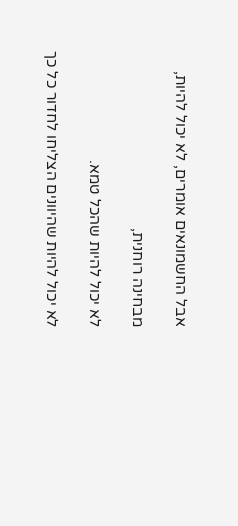אבל החשמונאים אומרים, לא יכול להיות,

מבחינה רוחנית,

לא יכול להיות שהכל טמא.

לא יכול להיות שהיוונים הצליחו לחדור כל כך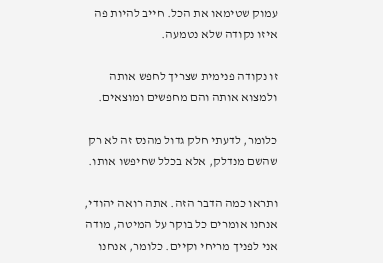עמוק שטימאו את הכל. חייב להיות פה איזו נקודה שלא נטמעה.

זו נקודה פנימית שצריך לחפש אותה ולמצוא אותה והם מחפשים ומוצאים.

כלומר, לדעתי חלק גדול מהנס זה לא רק שהשם מנדלק, אלא בכלל שחיפשו אותו.

ותראו כמה הדבר הזה. אתה רואה יהודי, אנחנו אומרים כל בוקר על המיטה, מודה אני לפניך מריחי וקיים. כלומר, אנחנו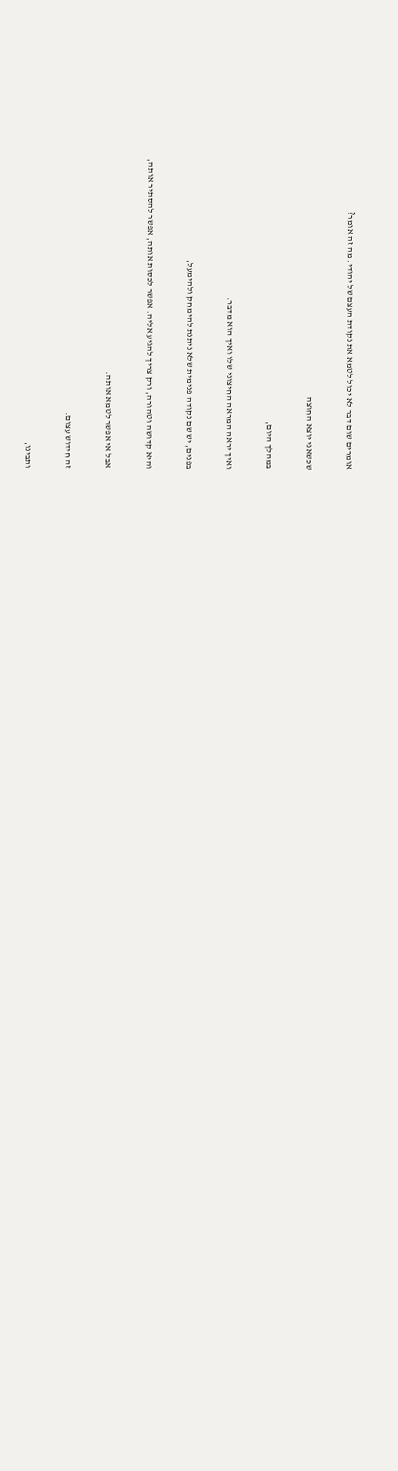אומרים שום דבר לא יכול לטמא את נקודת העצם של יהודי. מה זה אומר?

שכשאני יוצא החוצה

במהלך היום,

ואיך יראה המראה החיצוני שלו ואיך הוא מדבר.

בפנים, יש שם נקודה פנימית שלא ניתנת להימחק ולהימעל,

והיא קדושה וטהורה, ורק צריך להגיע אליה. אפשר לכסות אותה, אפשר להסתיר אותה,

אבל אי אפשר לטמא אותה.

זה חידוש עצום.

ותבינו,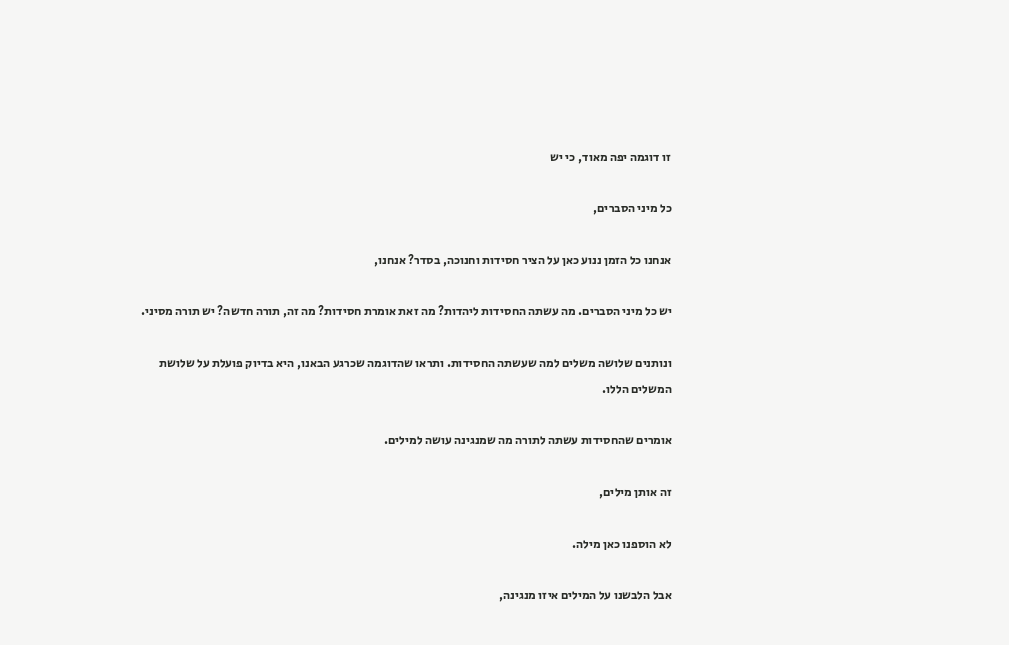זו דוגמה יפה מאוד, כי יש

כל מיני הסברים,

אנחנו כל הזמן ננוע כאן על הציר חסידות וחנוכה, בסדר? אנחנו,

יש כל מיני הסברים. מה עשתה החסידות ליהדות? מה זאת אומרת חסידות? מה זה, תורה חדשה? יש תורה מסיני.

ונותנים שלושה משלים למה שעשתה החסידות. ותראו שהדוגמה שכרגע הבאנו, היא בדיוק פועלת על שלושת המשלים הללו.

אומרים שהחסידות עשתה לתורה מה שמנגינה עושה למילים.

זה אותן מילים,

לא הוספנו כאן מילה.

אבל הלבשנו על המילים איזו מנגינה,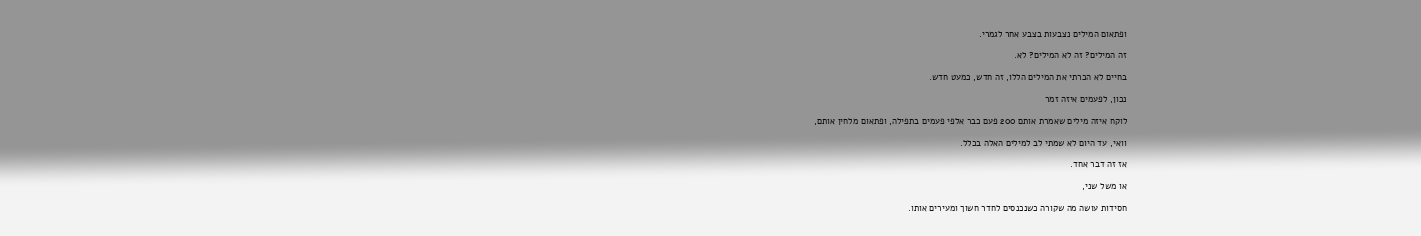ופתאום המילים נצבעות בצבע אחר לגמרי.

זה המילים? זה לא המילים? לא.

בחיים לא הכרתי את המילים הללו, זה חדש, כמעט חדש.

נכון, לפעמים איזה זמר

לוקח איזה מילים שאמרת אותם 200 פעם כבר אלפי פעמים בתפילה, ופתאום מלחין אותם,

וואי, עד היום לא שמתי לב למילים האלה בכלל.

אז זה דבר אחד.

או משל שני,

חסידות עושה מה שקורה כשנכנסים לחדר חשוך ומעירים אותו.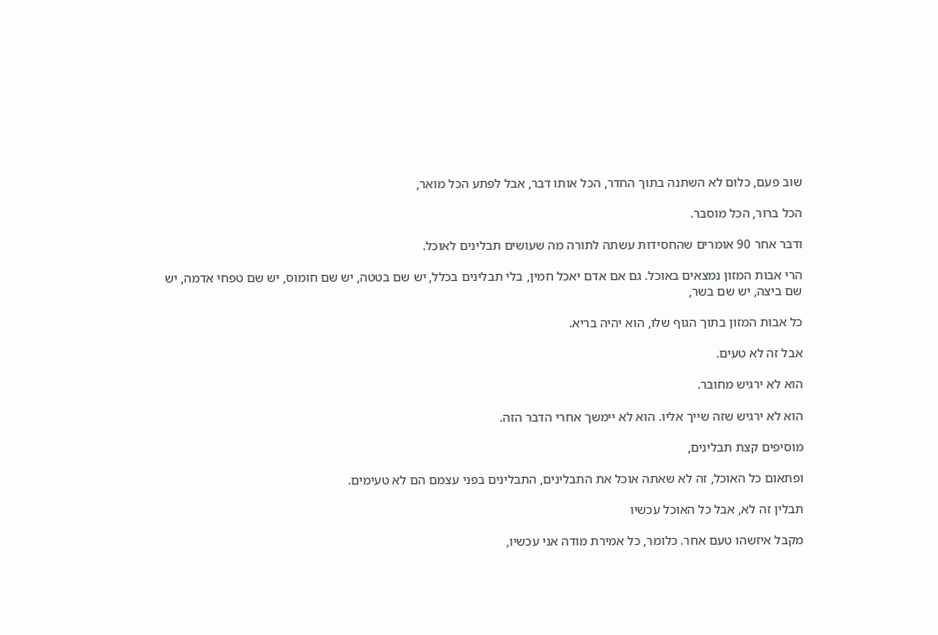שוב פעם, כלום לא השתנה בתוך החדר, הכל אותו דבר, אבל לפתע הכל מואר,

הכל ברור, הכל מוסבר.

ודבר אחר 90 אומרים שהחסידות עשתה לתורה מה שעושים תבלינים לאוכל.

הרי אבות המזון נמצאים באוכל. גם אם אדם יאכל חמין, בלי תבלינים בכלל, יש שם בטטה, יש שם חומוס, יש שם טפחי אדמה, יש שם ביצה, יש שם בשר,

כל אבות המזון בתוך הגוף שלו, הוא יהיה בריא.

אבל זה לא טעים.

הוא לא ירגיש מחובר.

הוא לא ירגיש שזה שייך אליו. הוא לא יימשך אחרי הדבר הזה.

מוסיפים קצת תבלינים,

ופתאום כל האוכל, זה לא שאתה אוכל את התבלינים, התבלינים בפני עצמם הם לא טעימים.

תבלין זה לא, אבל כל האוכל עכשיו

מקבל איזשהו טעם אחר. כלומר, כל אמירת מודה אני עכשיו,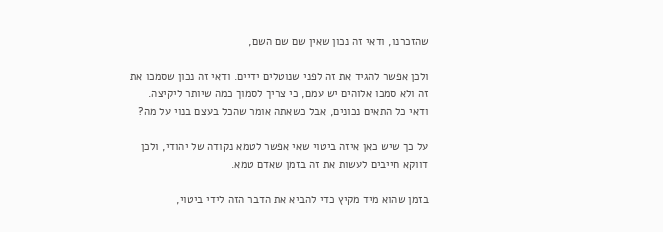שהזכרנו, ודאי זה נכון שאין שם שם השם,

ולכן אפשר להגיד את זה לפני שנוטלים ידיים. ודאי זה נכון שסמכו את זה ולא סמכו אלוהים יש עמם, כי צריך לסמוך כמה שיותר ליקיצה. ודאי כל התאים נכונים, אבל כשאתה אומר שהכל בעצם בנוי על מה?

על כך שיש כאן איזה ביטוי שאי אפשר לטמא נקודה של יהודי, ולכן דווקא חייבים לעשות את זה בזמן שאדם טמא.

בזמן שהוא מיד מקיץ כדי להביא את הדבר הזה לידי ביטוי,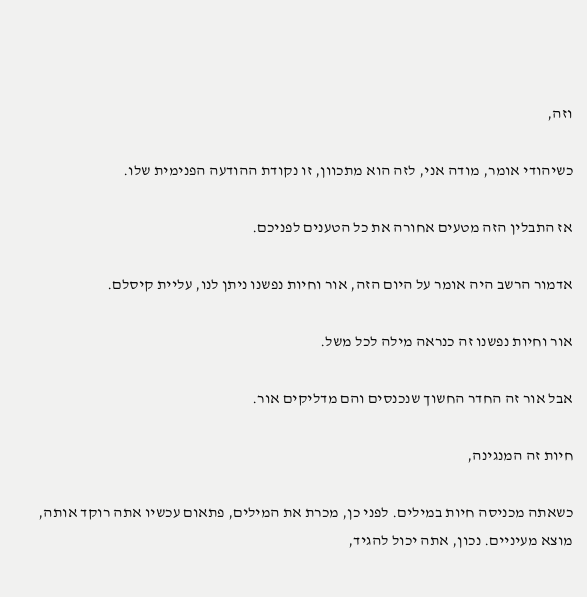וזה,

כשיהודי אומר, מודה אני, לזה הוא מתכוון, זו נקודת ההודעה הפנימית שלו.

אז התבלין הזה מטעים אחורה את כל הטענים לפניכם.

אדמור הרשב היה אומר על היום הזה, אור וחיות נפשנו ניתן לנו, עליית קיסלם.

אור וחיות נפשנו זה כנראה מילה לכל משל.

אבל אור זה החדר החשוך שנכנסים והם מדליקים אור.

חיות זה המנגינה,

כשאתה מכניסה חיות במילים. לפני כן, מכרת את המילים, פתאום עכשיו אתה רוקד אותה, מוצא מעיניים. נכון, אתה יכול להגיד,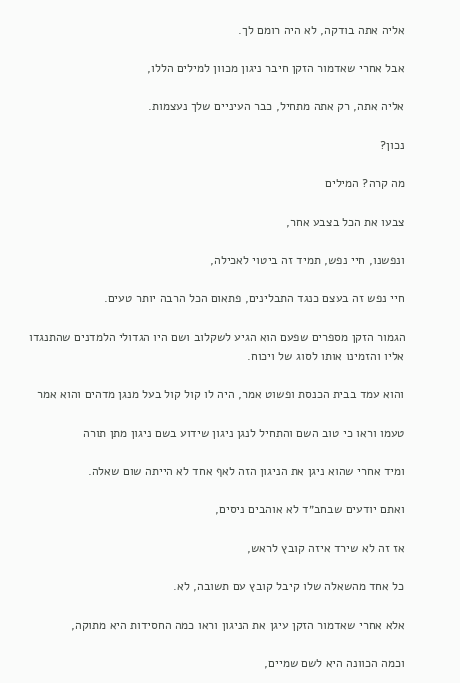אליה אתה בודקה, לא היה רומם לך.

אבל אחרי שאדמור הזקן חיבר ניגון מכוון למילים הללו,

אליה אתה, רק אתה מתחיל, כבר העיניים שלך נעצמות.

נכון?

מה קרה? המילים

צבעו את הכל בצבע אחר,

ונפשנו, חיי נפש, תמיד זה ביטוי לאכילה,

חיי נפש זה בעצם כנגד התבלינים, פתאום הכל הרבה יותר טעים.

הגמור הזקן מספרים שפעם הוא הגיע לשקלוב ושם היו הגדולי הלמדנים שהתנגדו אליו והזמינו אותו לסוג של ויכוח.

והוא עמד בבית הכנסת ופשוט אמר, היה לו קול קול בעל מנגן מדהים והוא אמר

טעמו וראו כי טוב השם והתחיל לנגן ניגון שידוע בשם ניגון מתן תורה

ומיד אחרי שהוא ניגן את הניגון הזה לאף אחד לא הייתה שום שאלה.

ואתם יודעים שבחב״ד לא אוהבים ניסים,

אז זה לא שירד איזה קובץ לראש,

כל אחד מהשאלה שלו קיבל קובץ עם תשובה, לא.

אלא אחרי שאדמור הזקן עיגן את הניגון וראו כמה החסידות היא מתוקה,

וכמה הכוונה היא לשם שמיים,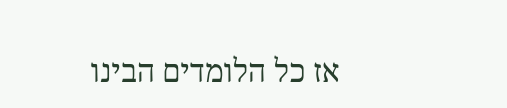אז כל הלומדים הבינו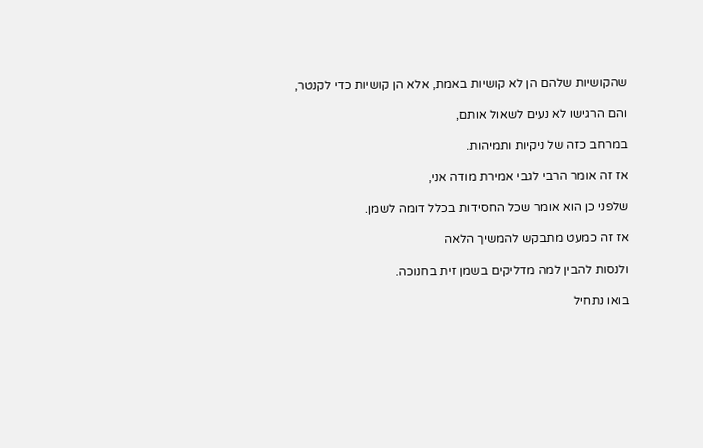שהקושיות שלהם הן לא קושיות באמת, אלא הן קושיות כדי לקנטר,

והם הרגישו לא נעים לשאול אותם,

במרחב כזה של ניקיות ותמיהות.

אז זה אומר הרבי לגבי אמירת מודה אני,

שלפני כן הוא אומר שכל החסידות בכלל דומה לשמן.

אז זה כמעט מתבקש להמשיך הלאה

ולנסות להבין למה מדליקים בשמן זית בחנוכה.

בואו נתחיל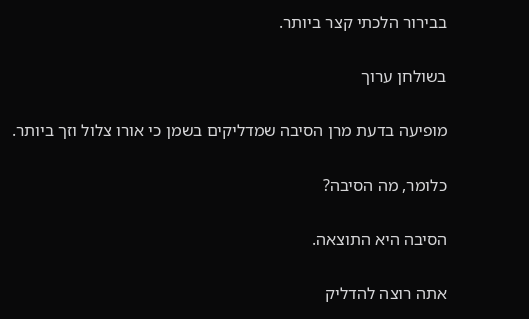בבירור הלכתי קצר ביותר.

בשולחן ערוך

מופיעה בדעת מרן הסיבה שמדליקים בשמן כי אורו צלול וזך ביותר.

כלומר, מה הסיבה?

הסיבה היא התוצאה.

אתה רוצה להדליק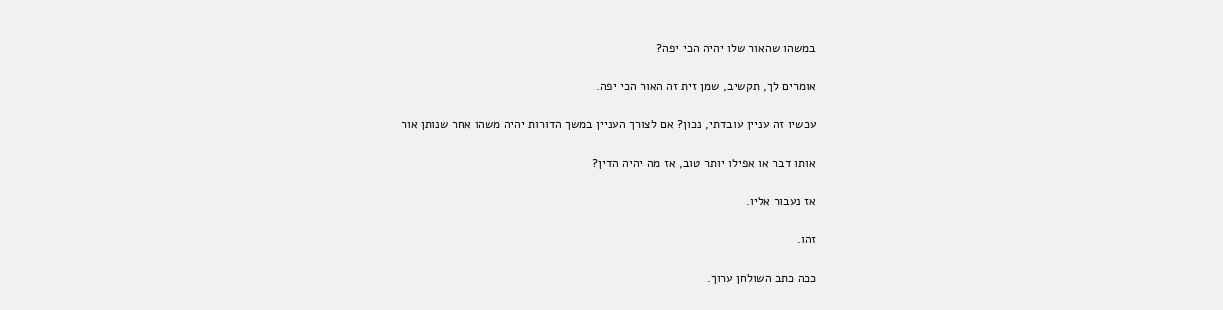במשהו שהאור שלו יהיה הכי יפה?

אומרים לך, תקשיב, שמן זית זה האור הכי יפה.

עכשיו זה עניין עובדתי, נכון? אם לצורך העניין במשך הדורות יהיה משהו אחר שנותן אור

אותו דבר או אפילו יותר טוב, אז מה יהיה הדין?

אז נעבור אליו.

זהו.

ככה כתב השולחן ערוך.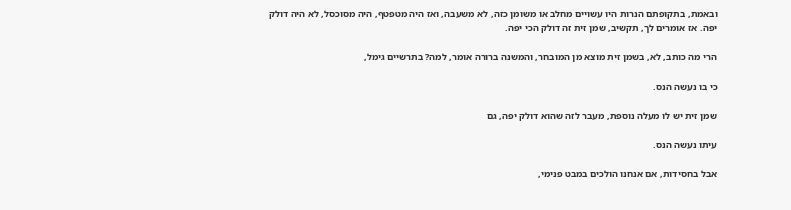ובאמת, בתקופתם הנרות היו עשויים מחלב או משומן כזה, לא משעבה, ואז היה מטפטף, היה מסוכסל, לא היה דולק יפה. אז אומרים לך, תקשיב, שמן זית זה דולק הכי יפה.

הרי מה כותב, לא, בשמן זית מוצא מן המובחר, והמשנה ברורה אומר, למה? בתרשיים גימל,

כי בו נעשה הנס.

שמן זית יש לו מעלה נוספת, מעבר לזה שהוא דולק יפה, גם

עיתו נעשה הנס.

אבל בחסידות, אם אנחנו הולכים במבט פנימי,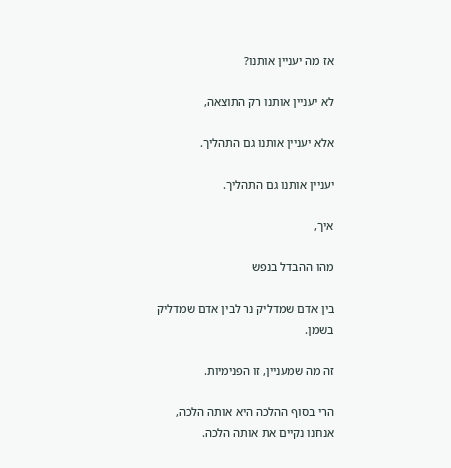אז מה יעניין אותנו?

לא יעניין אותנו רק התוצאה,

אלא יעניין אותנו גם התהליך.

יעניין אותנו גם התהליך.

איך,

מהו ההבדל בנפש

בין אדם שמדליק נר לבין אדם שמדליק בשמן.

זה מה שמעניין, זו הפנימיות.

הרי בסוף ההלכה היא אותה הלכה, אנחנו נקיים את אותה הלכה.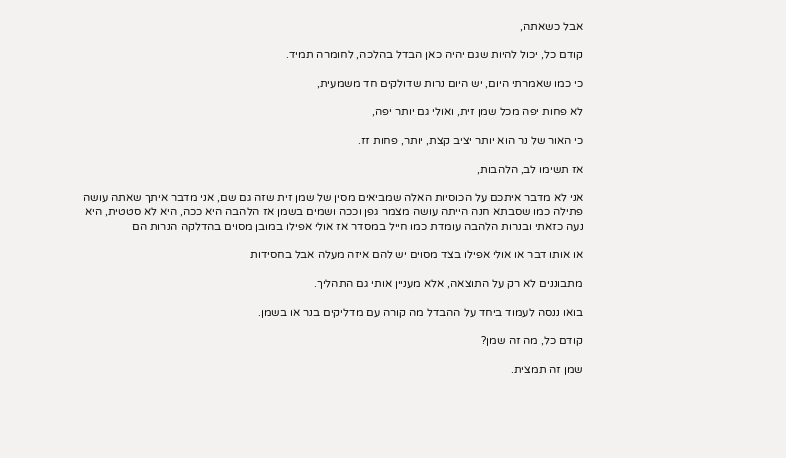אבל כשאתה,

קודם כל, יכול להיות שגם יהיה כאן הבדל בהלכה, לחומרה תמיד.

כי כמו שאמרתי היום, יש היום נרות שדולקים חד משמעית,

לא פחות יפה מכל שמן זית, ואולי גם יותר יפה,

כי האור של נר הוא יותר יציב קצת, יותר, פחות זז.

אז תשימו לב, הלהבות,

אני לא מדבר איתכם על הכוסיות האלה שמביאים מסין של שמן זית שזה גם שם, אני מדבר איתך שאתה עושה פתילה כמו שסבתא חנה הייתה עושה מצמר גפן וככה ושמים בשמן אז הלהבה היא ככה, היא לא סטטית, היא נעה כזאתי ובנרות הלהבה עומדת כמו חייל במסדר אז אולי אפילו במובן מסוים בהדלקה הנרות הם

או אותו דבר או אולי אפילו בצד מסוים יש להם איזה מעלה אבל בחסידות

מתבוננים לא רק על התוצאה, אלא מעניין אותי גם התהליך.

בואו ננסה לעמוד ביחד על ההבדל מה קורה עם מדליקים בנר או בשמן.

קודם כל, מה זה שמן?

שמן זה תמצית.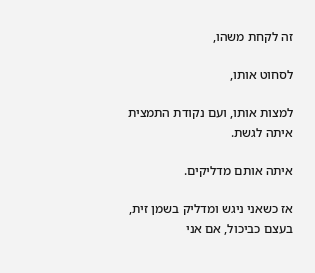זה לקחת משהו,

לסחוט אותו,

למצות אותו, ועם נקודת התמצית איתה לגשת.

איתה אותם מדליקים.

אז כשאני ניגש ומדליק בשמן זית, בעצם כביכול, אם אני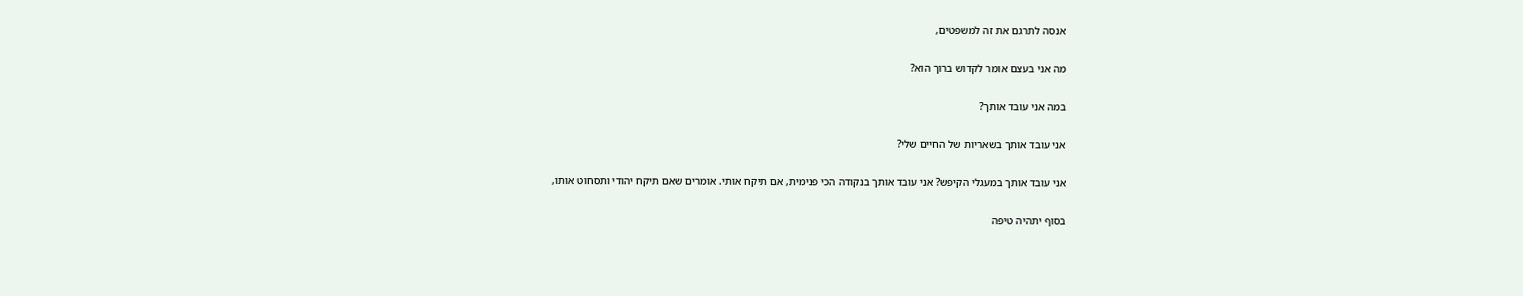אנסה לתרגם את זה למשפטים,

מה אני בעצם אומר לקדוש ברוך הוא?

במה אני עובד אותך?

אני עובד אותך בשאריות של החיים שלי?

אני עובד אותך במעגלי הקיפש? אני עובד אותך בנקודה הכי פנימית, אם תיקח אותי. אומרים שאם תיקח יהודי ותסחוט אותו,

בסוף יתהיה טיפה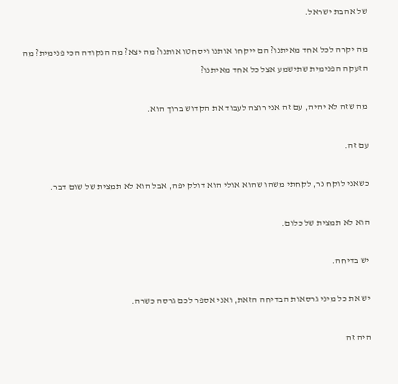של אהבת ישראל.

מה יקרה לכל אחד מאיתנו? הם ייקחו אותנו ויסחטו אותנו? מה יצא? מה הנקודה הכי פנימית? מה הזעקה הפנימית שתישמע אצל כל אחד מאיתנו?

מה שזה לא יהיה, עם זה אני רוצה לעבוד את הקדוש ברוך הוא.

עם זה.

כשאני לוקח נר, לקחתי משהו שהוא אולי הוא דולק יפה, אבל הוא לא תמצית של שום דבר.

הוא לא תמצית של כלום.

יש בדיחה.

יש את כל מיני גרסאות הבדיחה הזאת, ואני אספר לכם גרסה כשרה.

היה זה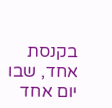בקנסת אחד, שבו יום אחד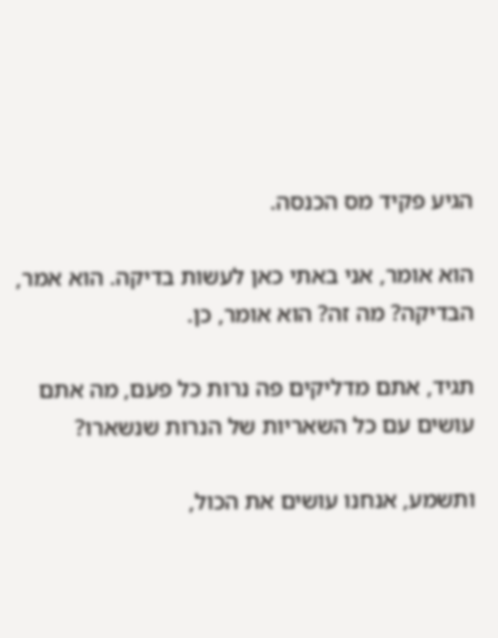הגיע פקיד מס הכנסה.

הוא אומר, אני באתי כאן לעשות בדיקה. הוא אמר, הבדיקה? מה זה? הוא אומר, כן.

תגיד, אתם מדליקים פה נרות כל פעם, מה אתם עושים עם כל השאריות של הנרות שנשארו?

ותשמע, אנחנו עושים את הכול,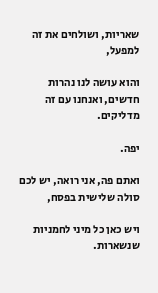שאריות, ושולחים את זה למפעל,

והוא עושה לנו נהרות חדשים, ואנחנו עם זה מדליקים.

יפה.

ואתם פה, אני רואה, יש לכם סולה שלישית בפסח,

ויש כאן כל מיני לחמניות שנשארות.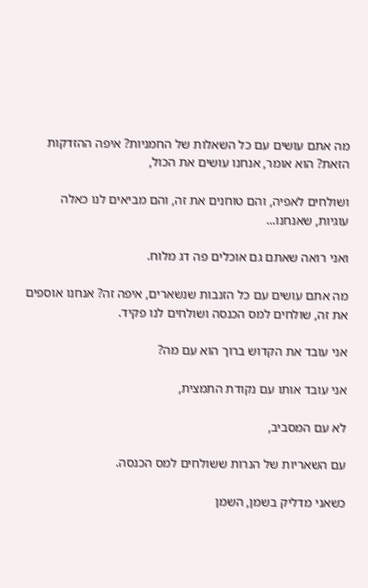מה אתם עושים עם כל השאלות של החמניות? איפה ההזדקות הזאת? הוא אומר, אנחנו עושים את הכול,

ושולחים לאפיה, והם טוחנים את זה, והם מביאים לנו כאלה עוגיות, שאנחנו...

ואני רואה שאתם גם אוכלים פה דג מלוח.

מה אתם עושים עם כל הזנבות שנשארים, איפה זה? אנחנו אוספים את זה, שולחים למס הכנסה ושולחים לנו פקיד.

אני עובד את הקדוש ברוך הוא עם מה?

אני עובד אותו עם נקודת התמצית,

לא עם המסביב,

עם השאריות של הנרות ששולחים למס הכנסה.

כשאני מדליק בשמן, השמן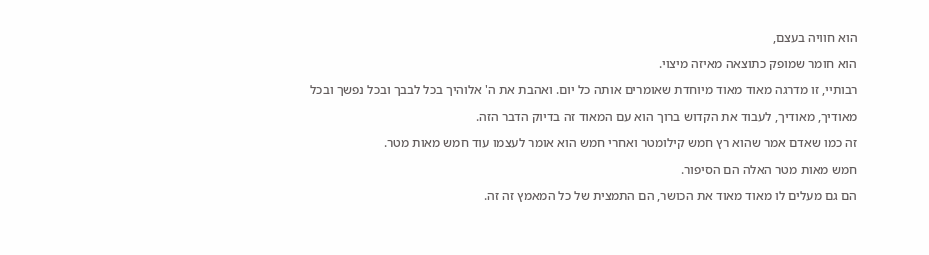הוא חוויה בעצם,

הוא חומר שמופק כתוצאה מאיזה מיצוי.

רבותיי, זו מדרגה מאוד מאוד מיוחדת שאומרים אותה כל יום. ואהבת את ה' אלוהיך בכל לבבך ובכל נפשך ובכל

מאודיך, מאודיך, לעבוד את הקדוש ברוך הוא עם המאוד זה בדיוק הדבר הזה.

זה כמו שאדם אמר שהוא רץ חמש קילומטר ואחרי חמש הוא אומר לעצמו עוד חמש מאות מטר.

חמש מאות מטר האלה הם הסיפור.

הם גם מעלים לו מאוד מאוד את הכושר, הם התמצית של כל המאמץ זה זה.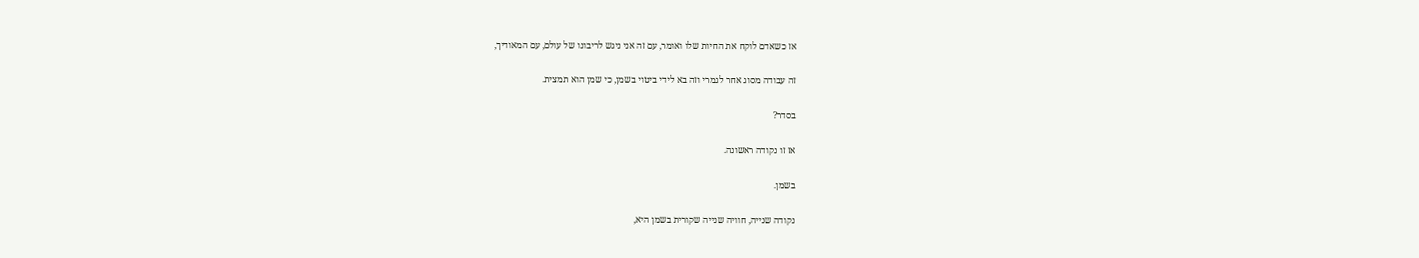אז כשאדם לוקח את החיות שלו ואומר, עם זה אני ניגש לריבונו של עולם, עם המאודיך,

זה עבודה מסוג אחר לגמרי וזה בא לידי ביטוי בשמן, כי שמן הוא תמצית.

בסדר?

אז זו נקודה ראשונה.

בשמן.

נקודה שנייה, חוויה שנייה שקורית בשמן היא,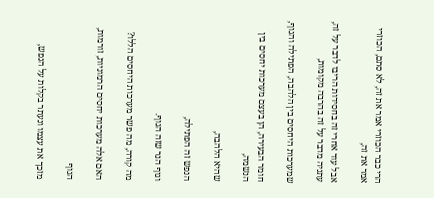הרי כבר הכוזרי אמר את זה, לא סתם, הכוזרי אמר את זה,

אבל עוד אחרי זה בחסידות הריבו לדבר על זה, עתניה מדבר על זה בהרבה מקומות,

שמערכות היחסים בין הלהבה, הפתילה והגוף,

חומר הבעירה, הן בעצם מערכות יחסים בין הנשמה,

שהיא הלהבה,

הנפש זה הפתילה,

וגוף הנר שזה הגוף.

מה קורה, מה פשר מערכות היחסים הללו?

האם אלה מערכות יחסים הרמוניות, זורמות,

הגוף

מזכך את עצמו ונעתר בקלות על הנפש,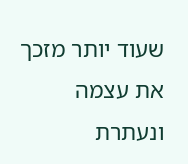שעוד יותר מזכך את עצמה ונעתרת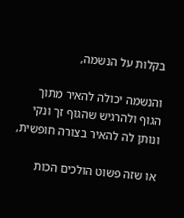בקלות על הנשמה,

והנשמה יכולה להאיר מתוך הגוף ולהרגיש שהגוף זך ונקי ונותן לה להאיר בצורה חופשית,

או שזה פשוט הולכים הכות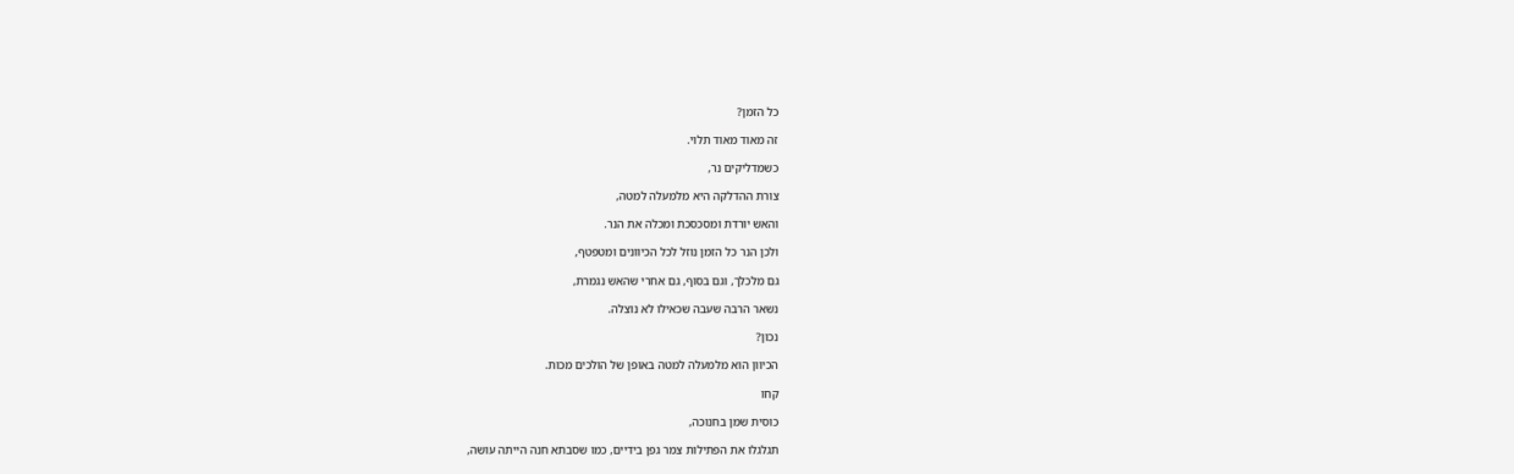כל הזמן?

זה מאוד מאוד תלוי.

כשמדליקים נר,

צורת ההדלקה היא מלמעלה למטה,

והאש יורדת ומסכסכת ומכלה את הנר.

ולכן הנר כל הזמן נוזל לכל הכיוונים ומטפטף,

גם מלכלך, וגם בסוף, גם אחרי שהאש נגמרת,

נשאר הרבה שעבה שכאילו לא נוצלה.

נכון?

הכיוון הוא מלמעלה למטה באופן של הולכים מכות.

קחו

כוסית שמן בחנוכה,

תגלגלו את הפתילות צמר גפן בידיים, כמו שסבתא חנה הייתה עושה,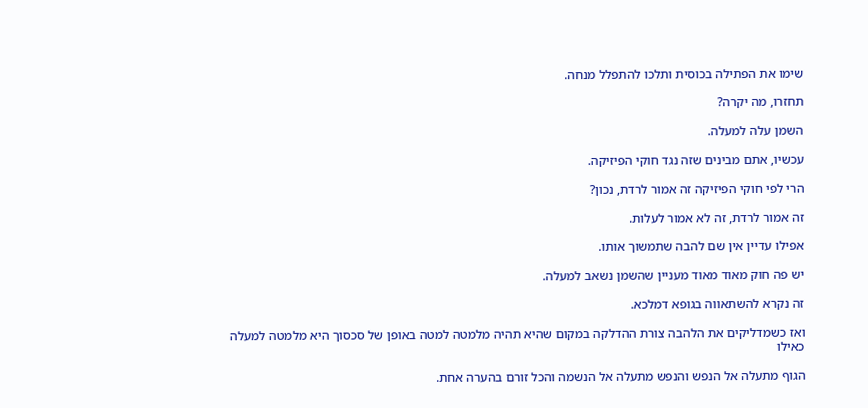שימו את הפתילה בכוסית ותלכו להתפלל מנחה.

תחזרו, מה יקרה?

השמן עלה למעלה.

עכשיו, אתם מבינים שזה נגד חוקי הפיזיקה.

הרי לפי חוקי הפיזיקה זה אמור לרדת, נכון?

זה אמור לרדת, זה לא אמור לעלות.

אפילו עדיין אין שם להבה שתמשוך אותו.

יש פה חוק מאוד מאוד מעניין שהשמן נשאב למעלה.

זה נקרא להשתאווה בגופא דמלכא.

ואז כשמדליקים את הלהבה צורת ההדלקה במקום שהיא תהיה מלמטה למטה באופן של סכסוך היא מלמטה למעלה כאילו

הגוף מתעלה אל הנפש והנפש מתעלה אל הנשמה והכל זורם בהערה אחת.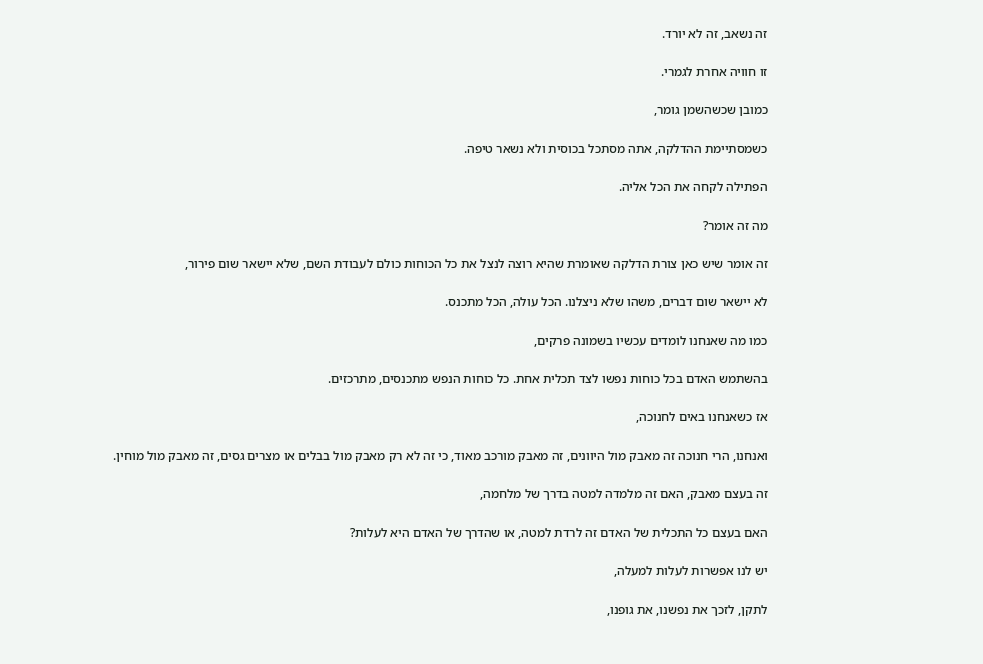זה נשאב, זה לא יורד.

זו חוויה אחרת לגמרי.

כמובן שכשהשמן גומר,

כשמסתיימת ההדלקה, אתה מסתכל בכוסית ולא נשאר טיפה.

הפתילה לקחה את הכל אליה.

מה זה אומר?

זה אומר שיש כאן צורת הדלקה שאומרת שהיא רוצה לנצל את כל הכוחות כולם לעבודת השם, שלא יישאר שום פירור,

לא יישאר שום דברים, משהו שלא ניצלנו. הכל עולה, הכל מתכנס.

כמו מה שאנחנו לומדים עכשיו בשמונה פרקים,

בהשתמש האדם בכל כוחות נפשו לצד תכלית אחת. כל כוחות הנפש מתכנסים, מתרכזים.

אז כשאנחנו באים לחנוכה,

ואנחנו, הרי חנוכה זה מאבק מול היוונים, זה מאבק מורכב מאוד, כי זה לא רק מאבק מול בבלים או מצרים גסים, זה מאבק מול מוחין.

זה בעצם מאבק, האם זה מלמדה למטה בדרך של מלחמה,

האם בעצם כל התכלית של האדם זה לרדת למטה, או שהדרך של האדם היא לעלות?

יש לנו אפשרות לעלות למעלה,

לתקן, לזכך את נפשנו, את גופנו,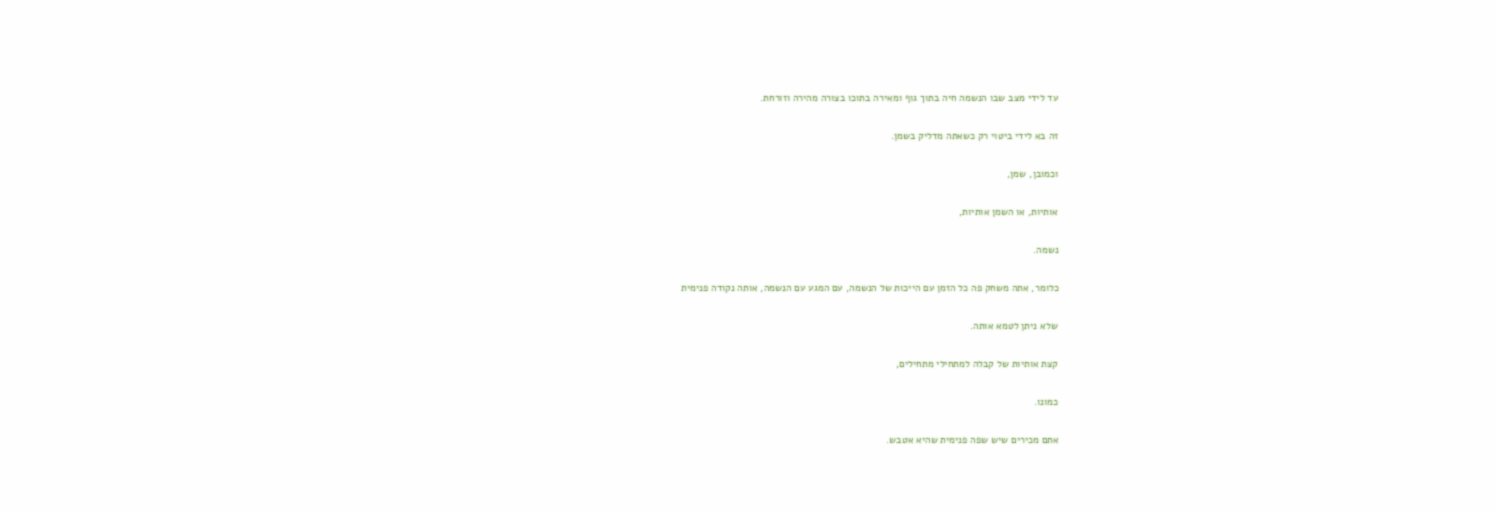עד לידי מצב שבו הנשמה חיה בתוך גוף ומאירה בתוכו בצורה מהירה וזורחת.

זה בא לידי ביטוי רק כשאתה מדליק בשמן.

וכמובן, שמן,

אותיות, או השמן אותיות,

נשמה.

כלומר, אתה משחק פה כל הזמן עם הייכות של הנשמה, עם המגע עם הנשמה, אותה נקודה פנימית

שלא ניתן לטמא אותה.

קצת אותיות של קבלה למתחילי מתחילים,

כמונו.

אתם מכירים שיש שפה פנימית שהיא אטבש.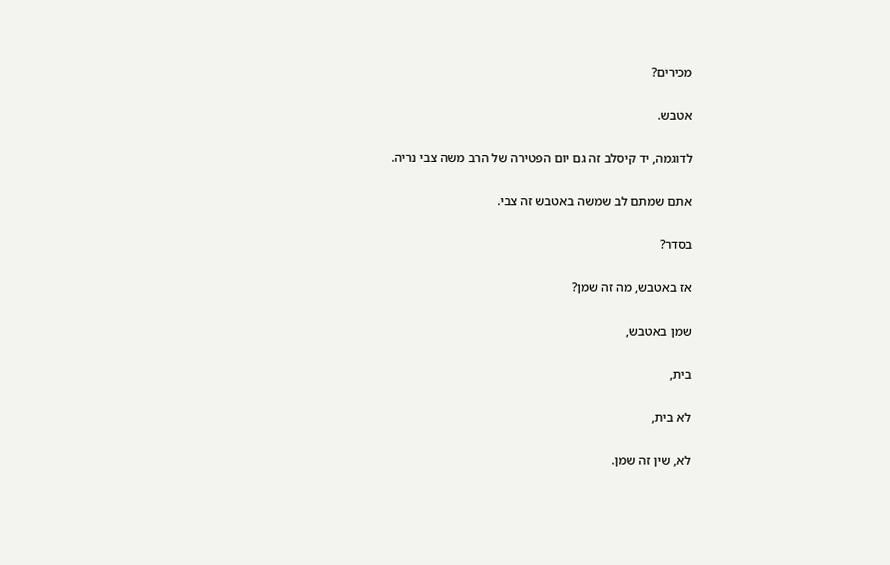מכירים?

אטבש.

לדוגמה, יד קיסלב זה גם יום הפטירה של הרב משה צבי נריה.

אתם שמתם לב שמשה באטבש זה צבי.

בסדר?

אז באטבש, מה זה שמן?

שמן באטבש,

בית,

לא בית,

לא, שין זה שמן.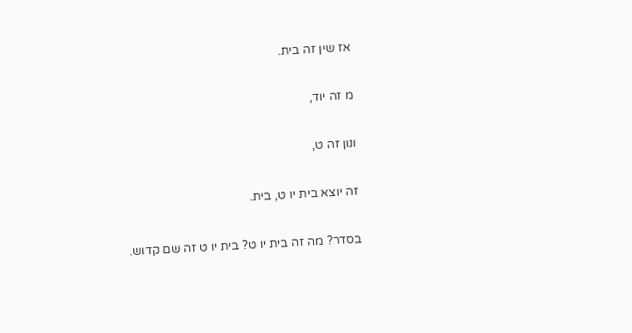אז שין זה בית.

מ זה יוד,

ונון זה ט,

זה יוצא בית יו ט, בית.

בסדר? מה זה בית יו ט? בית יו ט זה שם קדוש.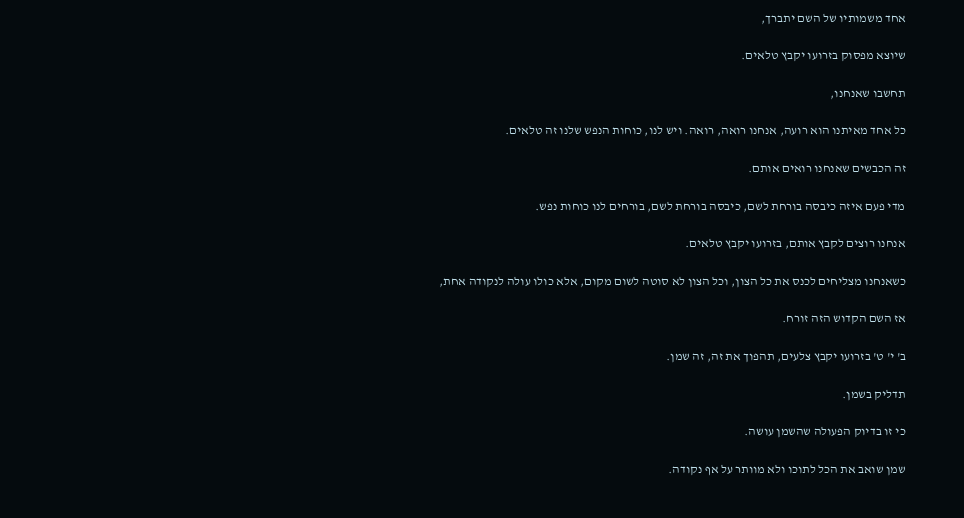אחד משמותיו של השם יתברך,

שיוצא מפסוק בזרועו יקבץ טלאים.

תחשבו שאנחנו,

כל אחד מאיתנו הוא רועה, אנחנו רואה, רואה. ויש לנו, כוחות הנפש שלנו זה טלאים.

זה הכבשים שאנחנו רואים אותם.

מדי פעם איזה כיבסה בורחת לשם, כיבסה בורחת לשם, בורחים לנו כוחות נפש.

אנחנו רוצים לקבץ אותם, בזרועו יקבץ טלאים.

כשאנחנו מצליחים לכנס את כל הצון, וכל הצון לא סוטה לשום מקום, אלא כולו עולה לנקודה אחת,

אז השם הקדוש הזה זורח.

ב' י' ט' בזרועו יקבץ צלעים, תהפוך את זה, זה שמן.

תדליק בשמן.

כי זו בדיוק הפעולה שהשמן עושה.

שמן שואב את הכל לתוכו ולא מוותר על אף נקודה.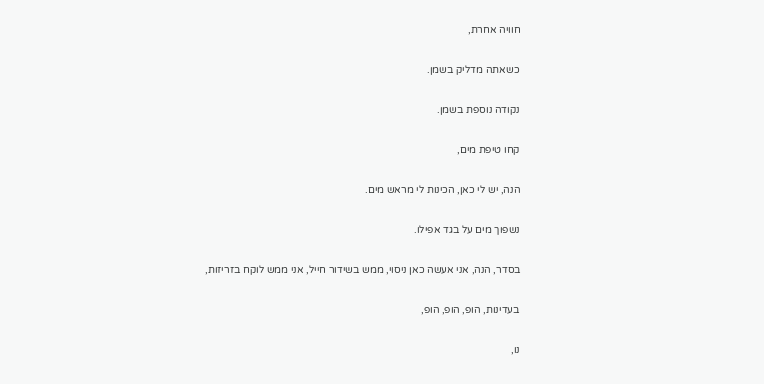חוויה אחרת,

כשאתה מדליק בשמן.

נקודה נוספת בשמן.

קחו טיפת מים,

הנה, יש לי כאן, הכינות לי מראש מים.

נשפוך מים על בגד אפילו.

בסדר, הנה, אני אעשה כאן ניסוי, ממש בשידור חייל, אני ממש לוקח בזריזות,

בעדינות, הופ, הופ, הופ,

נו,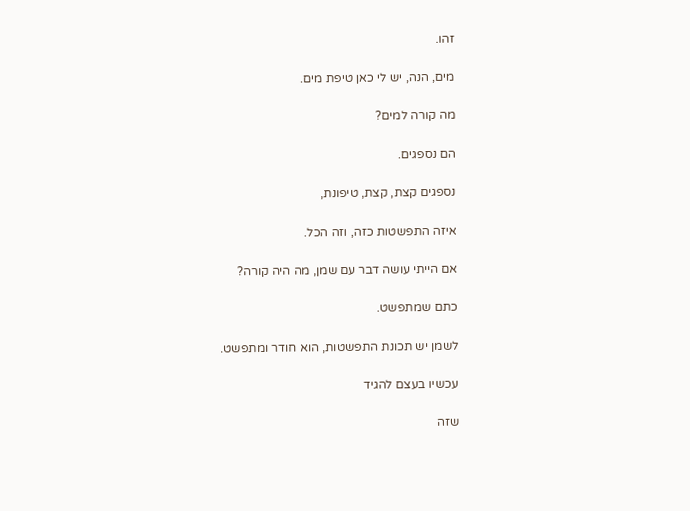זהו.

מים, הנה, יש לי כאן טיפת מים.

מה קורה למים?

הם נספגים.

נספגים קצת, קצת, טיפונת,

איזה התפשטות כזה, וזה הכל.

אם הייתי עושה דבר עם שמן, מה היה קורה?

כתם שמתפשט.

לשמן יש תכונת התפשטות, הוא חודר ומתפשט.

עכשיו בעצם להגיד

שזה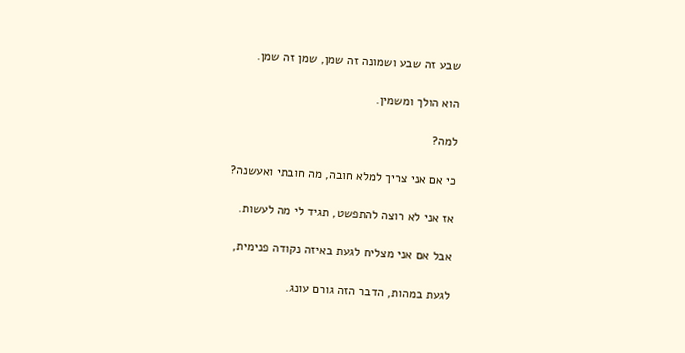שבע זה שבע ושמונה זה שמן, שמן זה שמן.

הוא הולך ומשמין.

למה?

כי אם אני צריך למלא חובה, מה חובתי ואעשנה?

אז אני לא רוצה להתפשט, תגיד לי מה לעשות.

אבל אם אני מצליח לגעת באיזה נקודה פנימית,

לגעת במהות, הדבר הזה גורם עונג.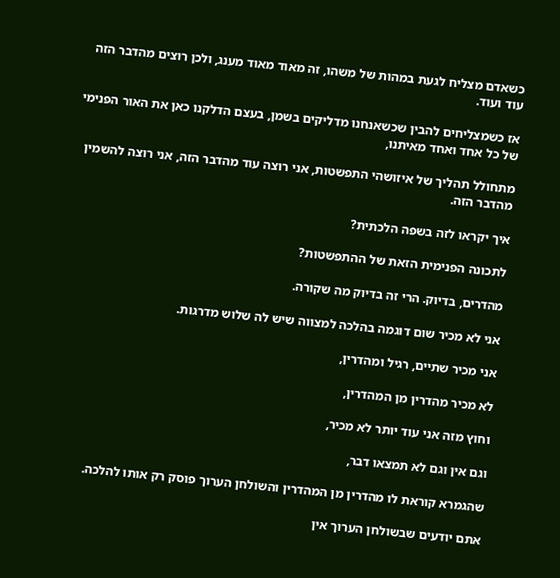כשאדם מצליח לגעת במהות של משהו, זה מאוד מאוד מענג, ולכן רוצים מהדבר הזה עוד ועוד.

אז כשמצליחים להבין שכשאנחנו מדליקים בשמן, בעצם הדלקנו כאן את האור הפנימי של כל אחד ואחד מאיתנו,

מתחולל תהליך של איזושהי התפשטות, אני רוצה עוד מהדבר הזה, אני רוצה להשמין מהדבר הזה.

איך יקראו לזה בשפה הלכתית?

לתכונה הפנימית הזאת של ההתפשטות?

מהדרים, בדיוק. הרי זה בדיוק מה שקורה.

אני לא מכיר שום דוגמה בהלכה למצווה שיש לה שלוש מדרגות.

אני מכיר שתיים, רגיל ומהדרין,

לא מכיר מהדרין מן המהדרין,

וחוץ מזה אני עוד יותר לא מכיר,

וגם אין וגם לא תמצאו דבר,

שהגמרא קוראת לו מהדרין מן המהדרין והשולחן הערוך פוסק רק אותו להלכה.

אתם יודעים שבשולחן הערוך אין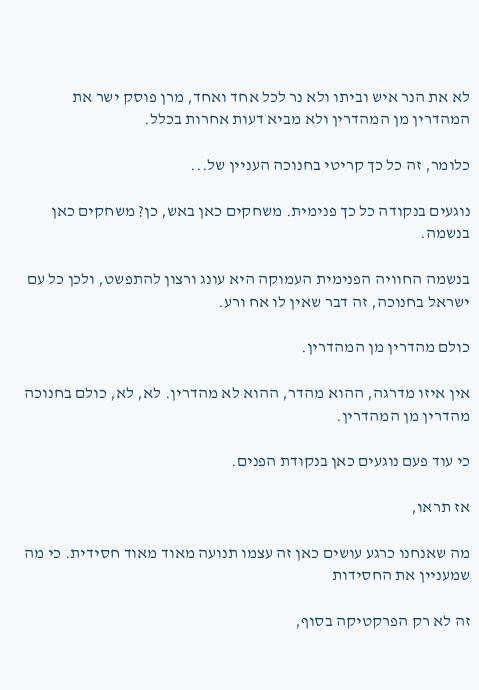לא את הנר איש וביתו ולא נר לכל אחד ואחד, מרן פוסק ישר את המהדרין מן המהדרין ולא מביא דעות אחרות בכלל.

כלומר, זה כל כך קריטי בחנוכה העניין של...

נוגעים בנקודה כל כך פנימית. משחקים כאן באש, כן? משחקים כאן בנשמה.

בנשמה החוויה הפנימית העמוקה היא עונג ורצון להתפשט, ולכן כל עם ישראל בחנוכה, זה דבר שאין לו אח ורע.

כולם מהדרין מן המהדרין.

אין איזו מדרגה, ההוא מהדר, ההוא לא מהדרין. לא, לא, כולם בחנוכה מהדרין מן המהדרין.

כי עוד פעם נוגעים כאן בנקודת הפנים.

אז תראו,

מה שאנחנו כרגע עושים כאן זה עצמו תנועה מאוד מאוד חסידית. כי מה שמעניין את החסידות

זה לא רק הפרקטיקה בסוף,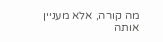מה קורה, אלא מעניין אותה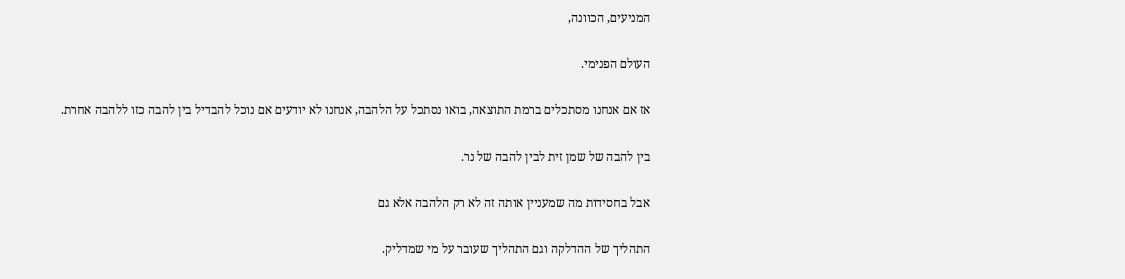המניעים, הכוונה,

העולם הפנימי.

אז אם אנחנו מסתכלים ברמת התוצאה, בואו נסתכל על הלהבה, אנחנו לא יודעים אם נוכל להבדיל בין להבה כזו ללהבה אחרת.

בין להבה של שמן זית לבין להבה של נר.

אבל בחסידות מה שמעניין אותה זה לא רק הלהבה אלא גם

התהליך של ההדלקה וגם התהליך שעובר על מי שמדליק.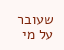שעובר על מי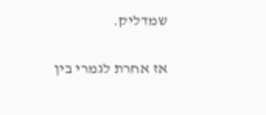שמדליק.

אז אחרת לגמרי בין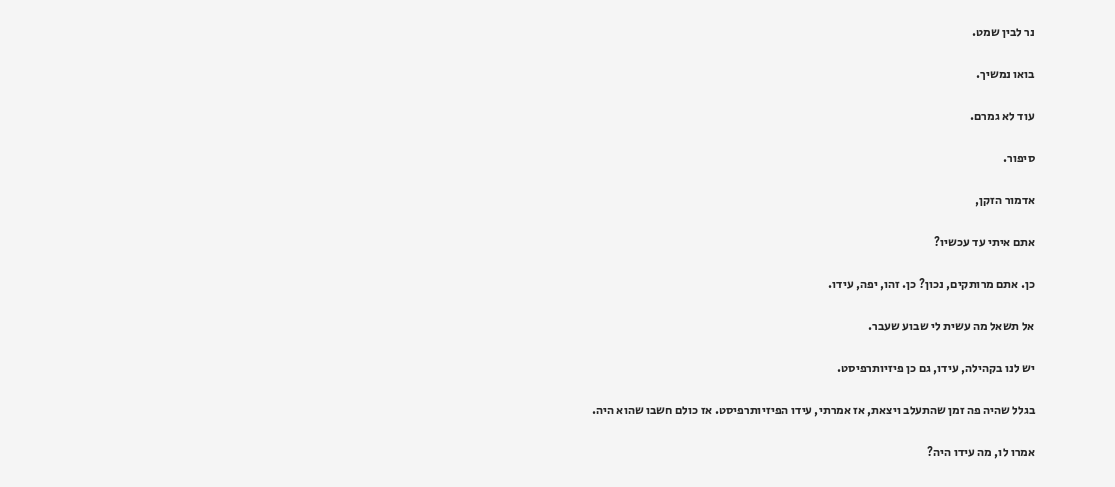נר לבין שמט.

בואו נמשיך.

עוד לא גמרם.

סיפור.

אדמור הזקן,

אתם איתי עד עכשיו?

כן. אתם מרותקים, נכון? כן. זהו, יפה, עידו.

אל תשאל מה עשית לי שבוע שעבר.

יש לנו בקהילה, עידו, גם כן פיזיותרפיסט.

בגלל שהיה פה זמן שהתעלב ויצאת, אז אמרתי, עידו הפיזיותרפיסט. אז כולם חשבו שהוא היה.

אמרו לו, מה עידו היה?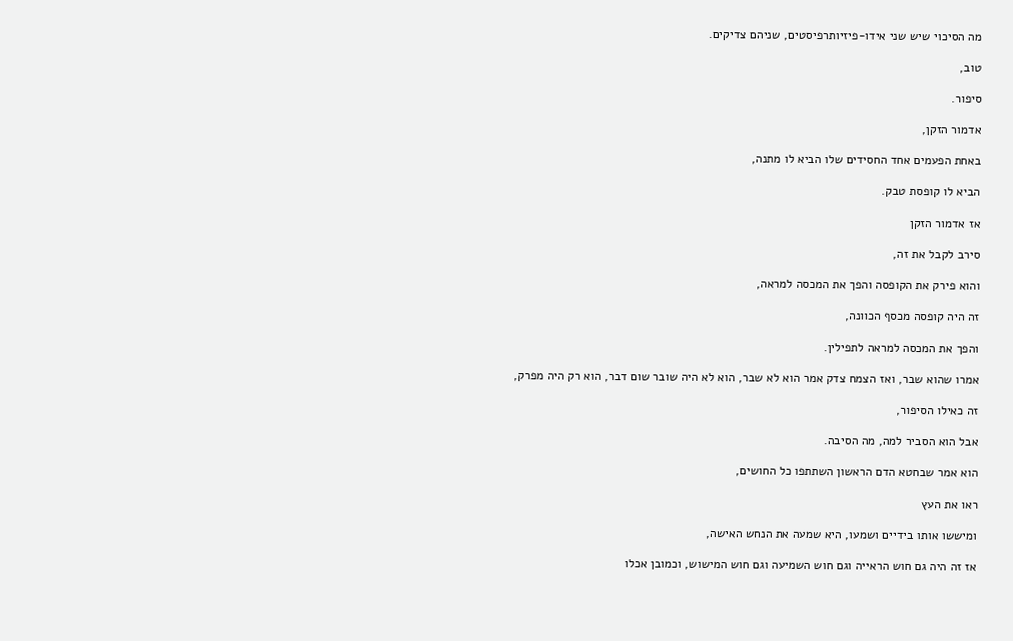מה הסיכוי שיש שני אידו-פיזיותרפיסטים, שניהם צדיקים.

טוב,

סיפור.

אדמור הזקן,

באחת הפעמים אחד החסידים שלו הביא לו מתנה,

הביא לו קופסת טבק.

אז אדמור הזקן

סירב לקבל את זה,

והוא פירק את הקופסה והפך את המכסה למראה,

זה היה קופסה מכסף הכוונה,

והפך את המכסה למראה לתפילין.

אמרו שהוא שבר, ואז הצמח צדק אמר הוא לא שבר, הוא לא היה שובר שום דבר, הוא רק היה מפרק,

זה כאילו הסיפור,

אבל הוא הסביר למה, מה הסיבה.

הוא אמר שבחטא הדם הראשון השתתפו כל החושים,

ראו את העץ

ומיששו אותו בידיים ושמעו, היא שמעה את הנחש האישה,

אז זה היה גם חוש הראייה וגם חוש השמיעה וגם חוש המישוש, וכמובן אכלו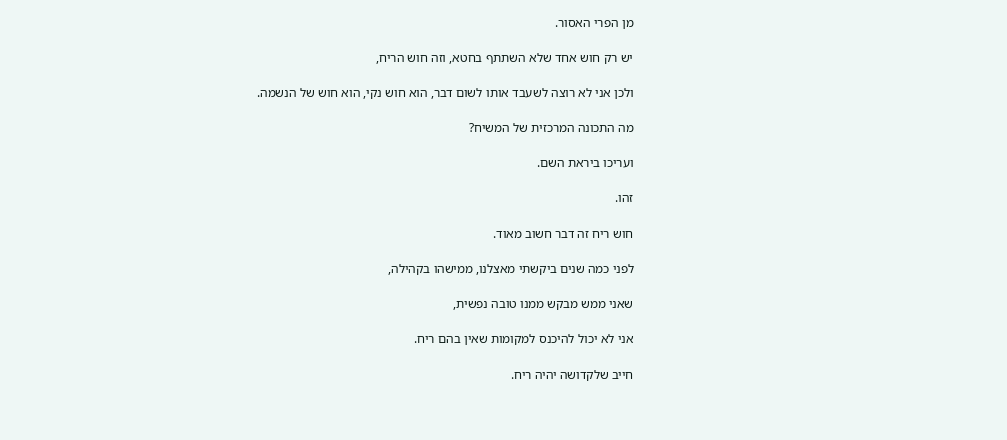מן הפרי האסור.

יש רק חוש אחד שלא השתתף בחטא, וזה חוש הריח,

ולכן אני לא רוצה לשעבד אותו לשום דבר, הוא חוש נקי, הוא חוש של הנשמה.

מה התכונה המרכזית של המשיח?

ועריכו ביראת השם.

זהו.

חוש ריח זה דבר חשוב מאוד.

לפני כמה שנים ביקשתי מאצלנו, ממישהו בקהילה,

שאני ממש מבקש ממנו טובה נפשית,

אני לא יכול להיכנס למקומות שאין בהם ריח.

חייב שלקדושה יהיה ריח.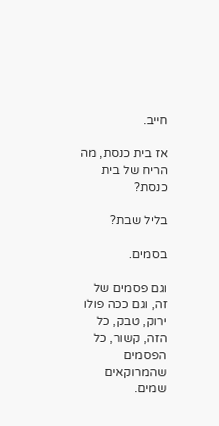חייב.

אז בית כנסת, מה הריח של בית כנסת?

בליל שבת?

בסמים.

וגם פסמים של זה, וגם ככה פולו ירוק, טבק, כל הזה, קשור, כל הפסמים שהמרוקאים שמים.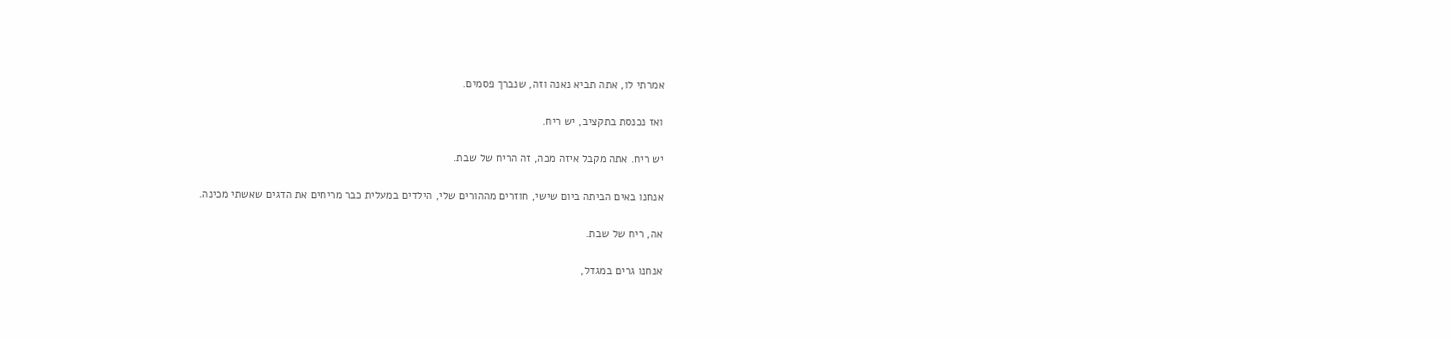אמרתי לו, אתה תביא נאנה וזה, שנברך פסמים.

ואז נכנסת בתקציב, יש ריח.

יש ריח. אתה מקבל איזה מכה, זה הריח של שבת.

אנחנו באים הביתה ביום שישי, חוזרים מההורים שלי, הילדים במעלית כבר מריחים את הדגים שאשתי מכינה.

אה, ריח של שבת.

אנחנו גרים במגדל,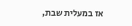אז במעלית שבת,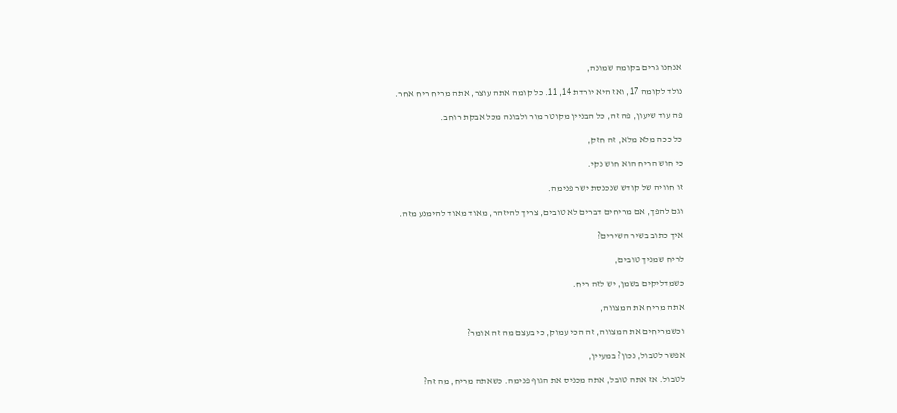אנחנו גרים בקומה שמונה,

נולד לקומה 17, ואז היא יורדת 14, 11. כל קומה אתה עוצר, אתה מריח ריח אחר.

פה עוד שיעון, פה זה, כל הבניין מקוטר מור ולבונה מכל אבקת רוחב.

כל ככה מלא מלא, זה חזק,

כי חוש הריח הוא חוש נקי.

זו חוויה של קודש שנכנסת ישר פנימה.

וגם להפך, אם מריחים דברים לא טובים, צריך להיזהר, מאוד מאוד להימנע מזה.

איך כתוב בשיר השירים?

לריח שמניך טובים,

כשמדליקים בשמן, יש לזה ריח.

אתה מריח את המצווה,

וכשמריחים את המצווה, זה הכי עמוק, כי בעצם מה זה אומר?

אפשר לטבול, נכון? במעיין,

לטבול. אז אתה טובל, אתה מכניס את הגוף פנימה. כשאתה מריח, מה זה?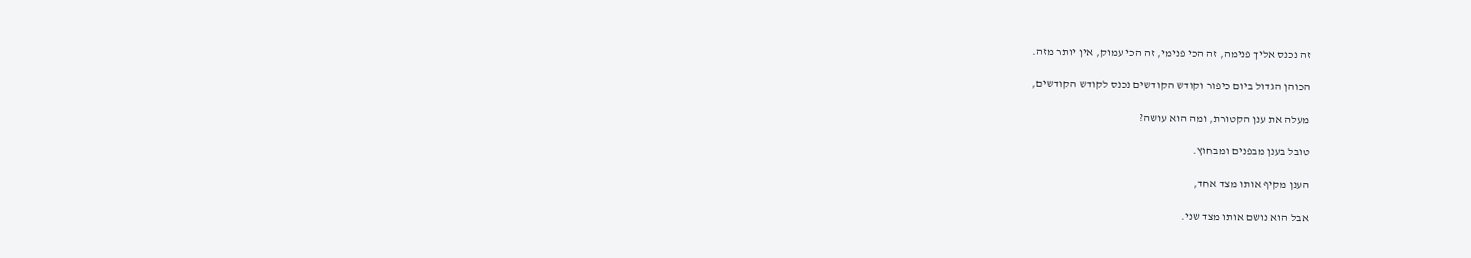זה נכנס אליך פנימה, זה הכי פנימי, זה הכי עמוק, אין יותר מזה.

הכוהן הגדול ביום כיפור וקודש הקודשים נכנס לקודש הקודשים,

מעלה את ענן הקטורת, ומה הוא עושה?

טובל בענן מבפנים ומבחוץ.

הענן מקיף אותו מצד אחד,

אבל הוא נושם אותו מצד שני.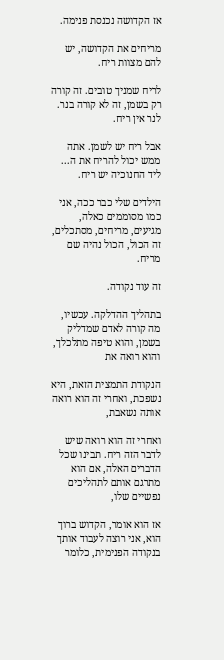אז הקדושה נכנסת פנימה.

מריחים את הקדושה, יש להם מצוות ריח.

לריח שמניך טובים. זה קורה רק בשמן, זה לא קורה בנר. לנר אין ריח.

אבל ריח יש לשמן. אתה ממש יכול להריח את ה... ליד החנוכיה יש ריח.

הילדים שלי כבר ככה, אני כמו מסוממים כאלה, מגיעים, מריחים, מסתכלים, זה הכול, הכול נהיה שם מריח.

זה עוד נקודה.

בתהליך ההדלקה. עכשיו, מה קורה לאדם שמדליק בשמן, והוא טיפה מתלכלך, והוא רואה את

הנקודת התמצית הזאת, היא נשפכת, ואחרי זה הוא רואה אותה נשאבת,

ואחרי זה הוא רואה שיש לדבר הזה ריח. תבינו שכל הדברים האלה, אם הוא מתרגם אותם לתהליכים נפשיים שלו,

אז הוא אומר, הקדוש ברוך הוא, אני רוצה לעבוד אותך בנקודה הפנימית, כלומר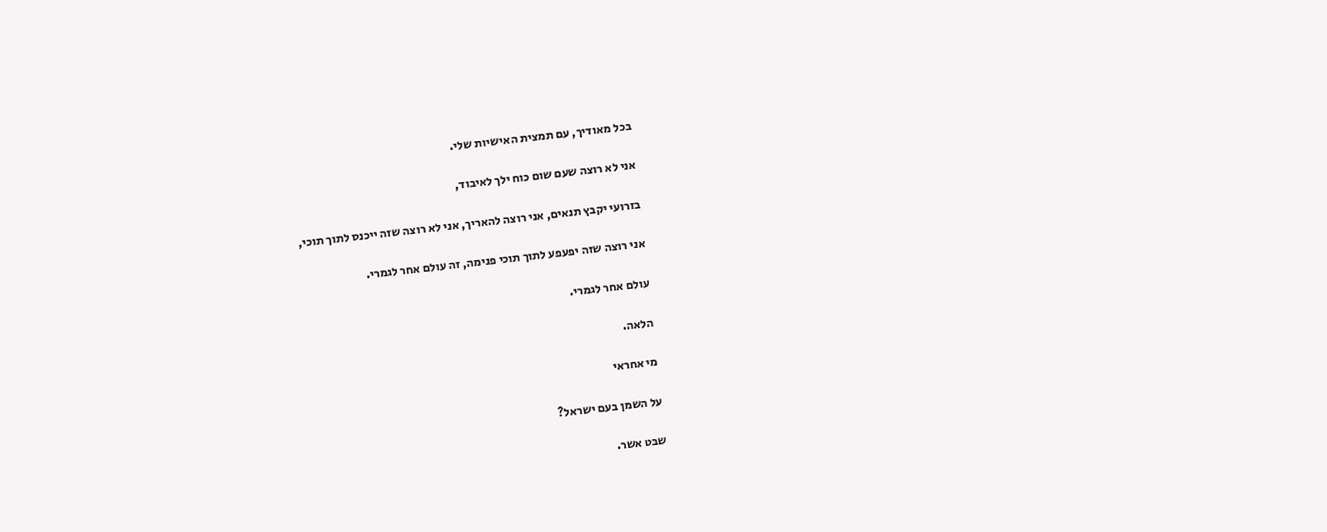בכל מאודיך, עם תמצית האישיות שלי.

אני לא רוצה שעם שום כוח ילך לאיבוד,

בזרועי יקבץ תנאים, אני רוצה להאריך, אני לא רוצה שזה ייכנס לתוך תוכי,

אני רוצה שזה יפעפע לתוך תוכי פנימה, זה עולם אחר לגמרי.

עולם אחר לגמרי.

הלאה.

מי אחראי

על השמן בעם ישראל?

שבט אשר.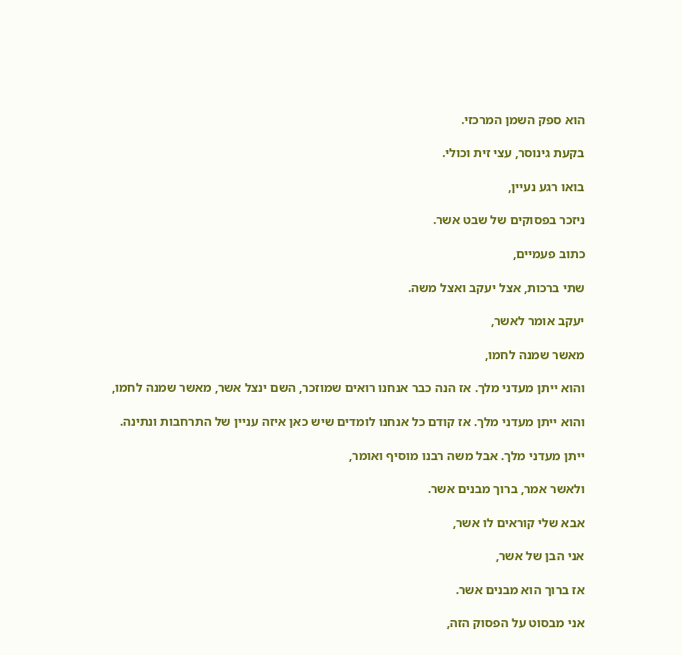הוא ספק השמן המרכזי.

בקעת גינוסר, עצי זית וכולי.

בואו רגע נעיין,

ניזכר בפסוקים של שבט אשר.

כתוב פעמיים,

שתי ברכות, אצל יעקב ואצל משה.

יעקב אומר לאשר,

מאשר שמנה לחמו,

והוא ייתן מעדני מלך. אז הנה כבר אנחנו רואים שמוזכר, השם ינצל אשר, מאשר שמנה לחמו,

והוא ייתן מעדני מלך. אז קודם כל אנחנו לומדים שיש כאן איזה עניין של התרחבות ונתינה.

ייתן מעדני מלך. אבל משה רבנו מוסיף ואומר,

ולאשר אמר, ברוך מבנים אשר.

אבא שלי קוראים לו אשר,

אני הבן של אשר,

אז ברוך הוא מבנים אשר.

אני מבסוט על הפסוק הזה,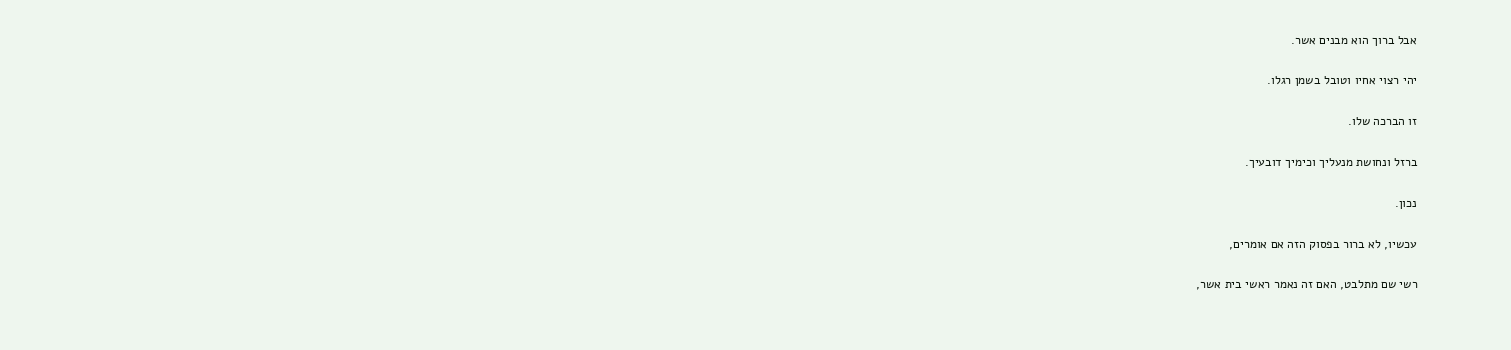אבל ברוך הוא מבנים אשר.

יהי רצוי אחיו וטובל בשמן רגלו.

זו הברכה שלו.

ברזל ונחושת מנעליך וכימיך דובעיך.

נכון.

עכשיו, לא ברור בפסוק הזה אם אומרים,

רשי שם מתלבט, האם זה נאמר ראשי בית אשר,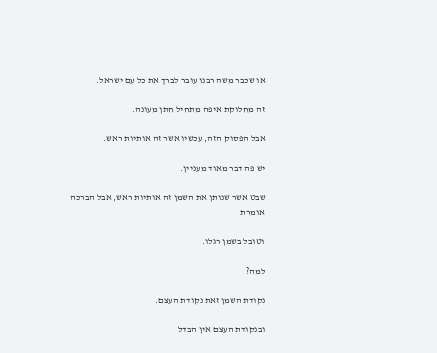או שכבר משה רבנו עובר לברך את כל עם ישראל.

זה מחלוקת איפה מתחיל חתן מעונה.

אבל הפסוק הזה, עכשיו אשר זה אותיות ראש.

יש פה דבר מאוד מעניין.

שבט אשר שנותן את השמן זה אותיות ראש, אבל הברכה אומרת

וטובל בשמן רגלו.

למה?

נקודת השמן זאת נקודת העצם.

ובנקודת העצם אין הבדל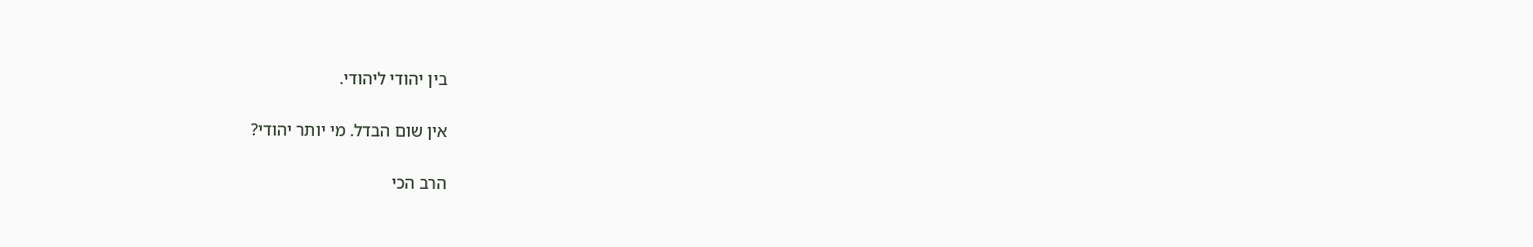בין יהודי ליהודי.

אין שום הבדל. מי יותר יהודי?

הרב הכי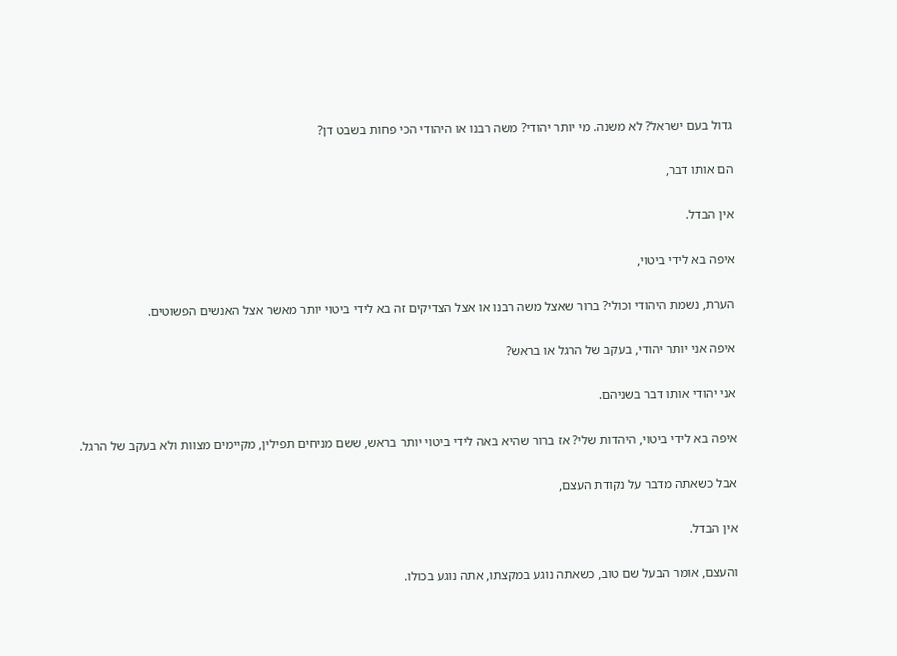גדול בעם ישראל? לא משנה. מי יותר יהודי? משה רבנו או היהודי הכי פחות בשבט דן?

הם אותו דבר,

אין הבדל.

איפה בא לידי ביטוי,

הערת, נשמת היהודי וכולי? ברור שאצל משה רבנו או אצל הצדיקים זה בא לידי ביטוי יותר מאשר אצל האנשים הפשוטים.

איפה אני יותר יהודי, בעקב של הרגל או בראש?

אני יהודי אותו דבר בשניהם.

איפה בא לידי ביטוי, היהדות שלי? אז ברור שהיא באה לידי ביטוי יותר בראש, ששם מניחים תפילין, מקיימים מצוות ולא בעקב של הרגל.

אבל כשאתה מדבר על נקודת העצם,

אין הבדל.

והעצם, אומר הבעל שם טוב, כשאתה נוגע במקצתו, אתה נוגע בכולו.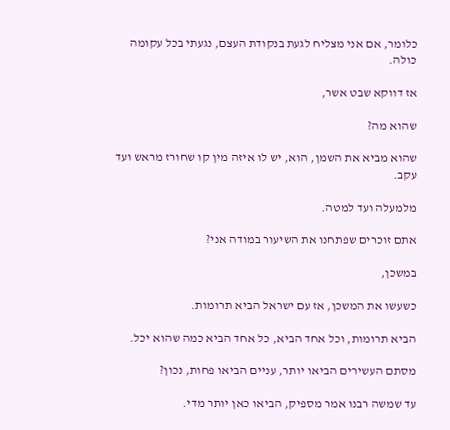כלומר, אם אני מצליח לגעת בנקודת העצם, נגעתי בכל עקומה כולה.

אז דווקא שבט אשר,

שהוא מה?

שהוא מביא את השמן, הוא, יש לו איזה מין קו שחורז מראש ועד עקב.

מלמעלה ועד למטה.

אתם זוכרים שפתחנו את השיעור במודה אני?

במשכן,

כשעשו את המשכן, אז עם ישראל הביא תרומות.

הביא תרומות, וכל אחד הביא, כל אחד הביא כמה שהוא יכל.

מסתם העשירים הביאו יותר, עניים הביאו פחות, נכון?

עד שמשה רבנו אמר מספיק, הביאו כאן יותר מדי.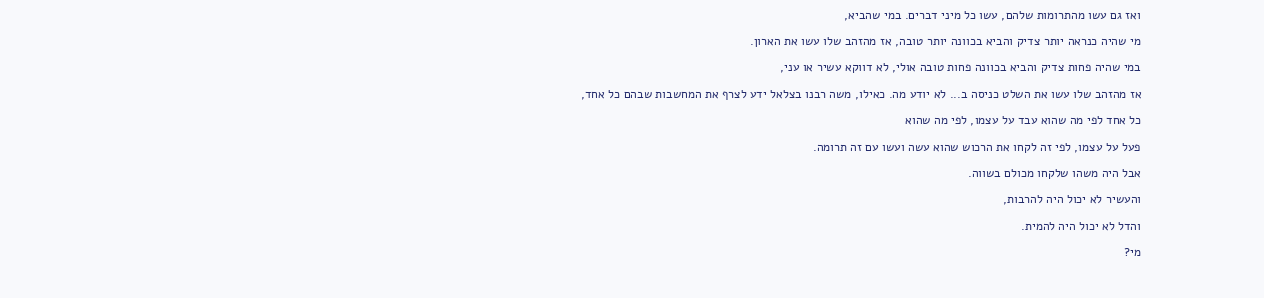ואז גם עשו מהתרומות שלהם, עשו כל מיני דברים. במי שהביא,

מי שהיה כנראה יותר צדיק והביא בכוונה יותר טובה, אז מהזהב שלו עשו את הארון.

במי שהיה פחות צדיק והביא בכוונה פחות טובה אולי, לא דווקא עשיר או עני,

אז מהזהב שלו עשו את השלט כניסה ב... לא יודע מה. כאילו, משה רבנו בצלאל ידע לצרף את המחשבות שבהם כל אחד,

כל אחד לפי מה שהוא עבד על עצמו, לפי מה שהוא

פעל על עצמו, לפי זה לקחו את הרכוש שהוא עשה ועשו עם זה תרומה.

אבל היה משהו שלקחו מכולם בשווה.

והעשיר לא יכול היה להרבות,

והדל לא יכול היה להמית.

מי?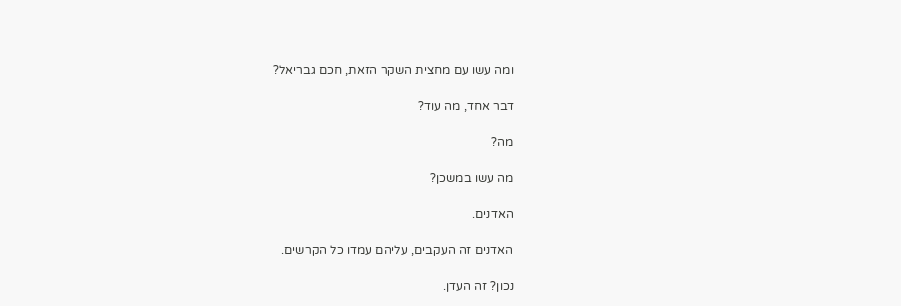ומה עשו עם מחצית השקר הזאת, חכם גבריאל?

דבר אחד, מה עוד?

מה?

מה עשו במשכן?

האדנים.

האדנים זה העקבים, עליהם עמדו כל הקרשים.

נכון? זה העדן.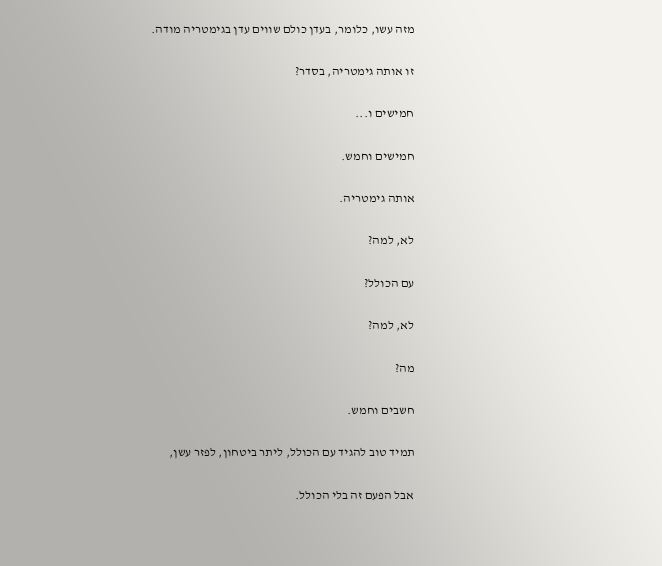מזה עשו, כלומר, בעדן כולם שווים עדן בגימטריה מודה.

זו אותה גימטריה, בסדר?

חמישים ו...

חמישים וחמש.

אותה גימטריה.

לא, למה?

עם הכולל?

לא, למה?

מה?

חשבים וחמש.

תמיד טוב להגיד עם הכולל, ליתר ביטחון, לפזר עשן,

אבל הפעם זה בלי הכולל.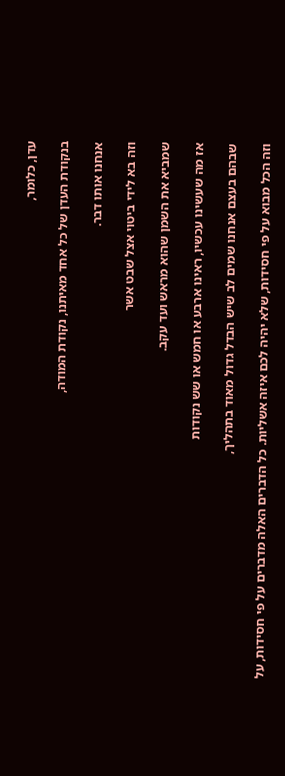עדן, כלומר,

בנקודת העדן של כל אחד מאיתנו, נקודת המודה,

אנחנו אותו דבר.

וזה בא לידי ביטוי אצל שבט אשר

שמביא את השמן שהוא מראש ועד עקב.

אז מה שעשינו עכשיו, ראינו ארבע או חמש או שש נקודות

שבהם בעצם אנחנו שמים לב שיש הבדל גדול מאוד בתהליך,

וזה הכל מבוא על פי חסידות, שלא יהיה לכם איזה אשליות. כל הדברים האלה מדברים על פי חסידות, על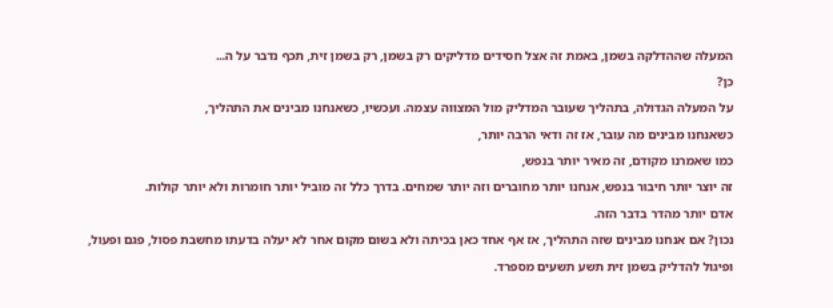המעלה שההדלקה בשמן, באמת זה אצל חסידים מדליקים רק בשמן, רק בשמן זית, תכף נדבר על ה...

כן?

על המעלה הגדולה, בתהליך שעובר המדליק מול המצווה עצמה. ועכשיו, כשאנחנו מבינים את התהליך,

כשאנחנו מבינים מה עובר, אז זה ודאי הרבה יותר,

כמו שאמרנו מקודם, זה מאיר יותר בנפש,

זה יוצר יותר חיבור בנפש, אנחנו יותר מחוברים וזה יותר שמחים. בדרך כלל זה מוביל יותר חומרות ולא יותר קולות.

אדם יותר מהדר בדבר הזה.

נכון? אם אנחנו מבינים שזה התהליך, אז אף אחד כאן בכיתה ולא בשום מקום אחר לא יעלה בדעתו מחשבת פסול, פגם ופעול,

ופיגול להדליק בשמן זית תשע תשעים מספרד.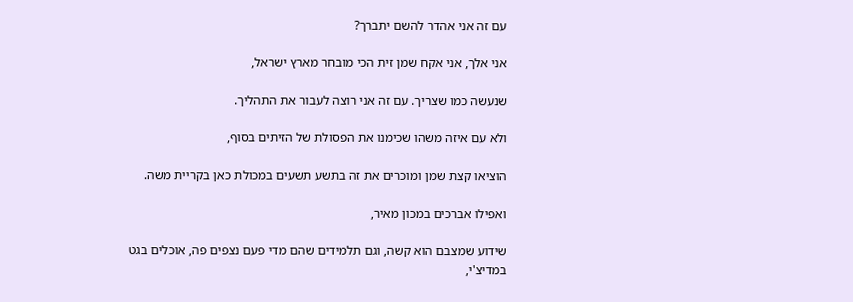עם זה אני אהדר להשם יתברך?

אני אלך, אני אקח שמן זית הכי מובחר מארץ ישראל,

שנעשה כמו שצריך. עם זה אני רוצה לעבור את התהליך.

ולא עם איזה משהו שכימנו את הפסולת של הזיתים בסוף,

הוציאו קצת שמן ומוכרים את זה בתשע תשעים במכולת כאן בקריית משה.

ואפילו אברכים במכון מאיר,

שידוע שמצבם הוא קשה, וגם תלמידים שהם מדי פעם נצפים פה, אוכלים בגט במדיצ'י,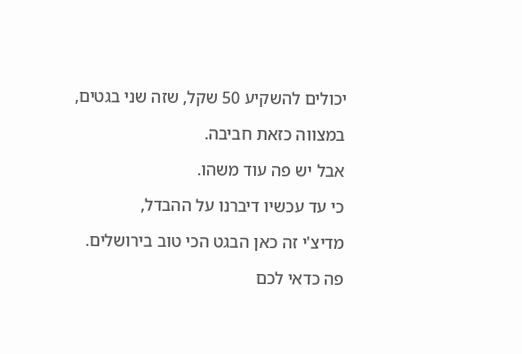יכולים להשקיע 50 שקל, שזה שני בגטים,

במצווה כזאת חביבה.

אבל יש פה עוד משהו.

כי עד עכשיו דיברנו על ההבדל,

מדיצ'י זה כאן הבגט הכי טוב בירושלים.

פה כדאי לכם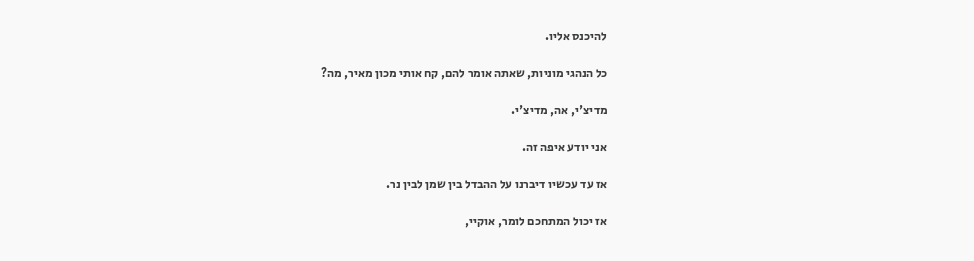להיכנס אליו.

כל הנהגי מוניות, שאתה אומר להם, קח אותי מכון מאיר, מה?

מדיצ'י, אה, מדיצ'י.

אני יודע איפה זה.

אז עד עכשיו דיברנו על ההבדל בין שמן לבין נר.

אז יכול המתחכם לומר, אוקיי,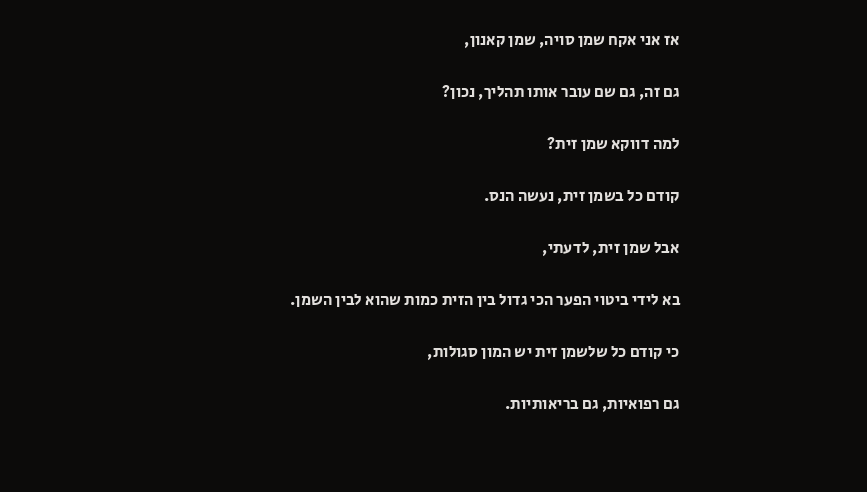אז אני אקח שמן סויה, שמן קאנון,

גם זה, גם שם עובר אותו תהליך, נכון?

למה דווקא שמן זית?

קודם כל בשמן זית, נעשה הנס.

אבל שמן זית, לדעתי,

בא לידי ביטוי הפער הכי גדול בין הזית כמות שהוא לבין השמן.

כי קודם כל שלשמן זית יש המון סגולות,

גם רפואיות, גם בריאותיות.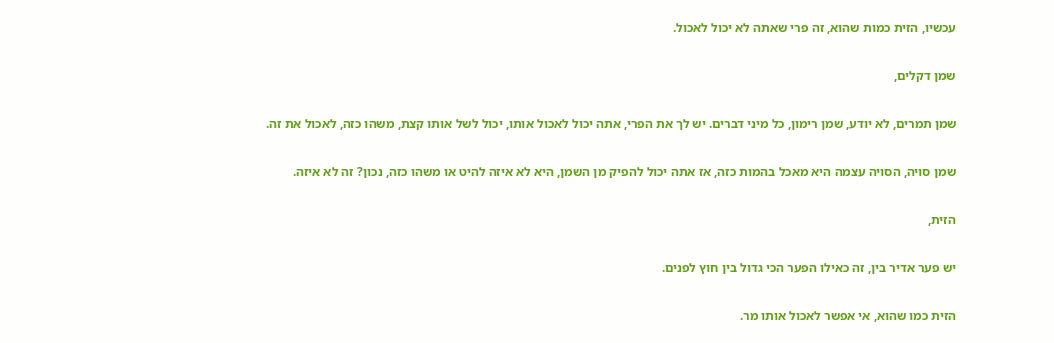עכשיו, הזית כמות שהוא, זה פרי שאתה לא יכול לאכול.

שמן דקלים,

שמן תמרים, לא יודע, שמן רימון, כל מיני דברים. יש לך את הפרי, אתה יכול לאכול אותו, יכול לשל אותו קצת, משהו כזה, לאכול את זה.

שמן סויה, הסויה עצמה היא מאכל בהמות כזה, אז אתה יכול להפיק מן השמן, היא לא איזה להיט או משהו כזה, נכון? זה לא איזה.

הזית,

יש פער אדיר בין, זה כאילו הפער הכי גדול בין חוץ לפנים.

הזית כמו שהוא, אי אפשר לאכול אותו מר.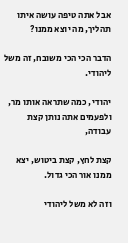אבל אתה טיפה עושה איתו תהליך, מה יוצא ממנו?

הדבר הכי הכי משובח, זה משל ליהודי.

יהודי, כמה שתראה אותו מר, ולפעמים אתה נותן קצת עבודה,

קצת לחץ, קצת ביטוש, יצא ממנו אור הכי גדול.

וזה לא משל ליהודי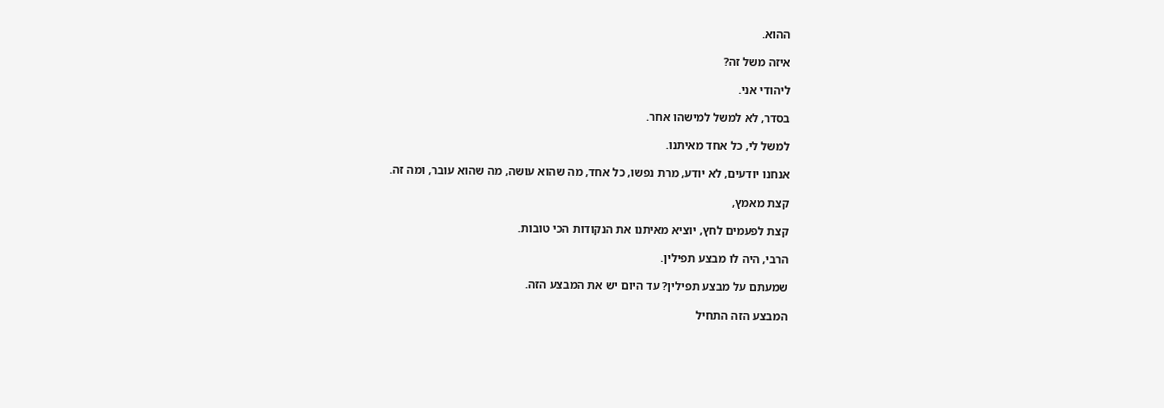ההוא.

איזה משל זה?

ליהודי אני.

בסדר, לא למשל למישהו אחר.

למשל לי, כל אחד מאיתנו.

אנחנו יודעים, לא יודע, מרת נפשו, כל אחד, מה שהוא עושה, מה שהוא עובר, ומה זה.

קצת מאמץ,

קצת לפעמים לחץ, יוציא מאיתנו את הנקודות הכי טובות.

הרבי, היה לו מבצע תפילין.

שמעתם על מבצע תפילין? עד היום יש את המבצע הזה.

המבצע הזה התחיל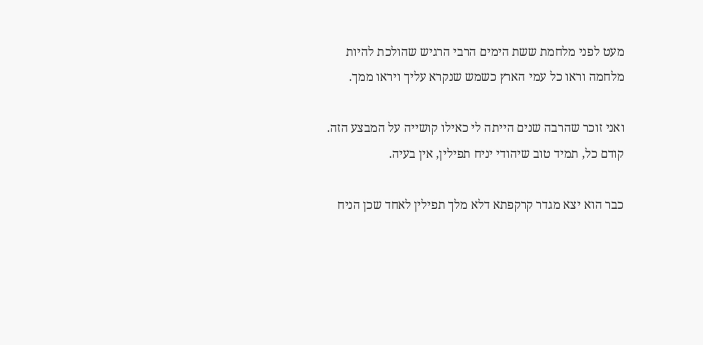מעט לפני מלחמת ששת הימים הרבי הרגיש שהולכת להיות מלחמה וראו כל עמי הארץ כשמש שנקרא עליך ויראו ממך.

ואני זוכר שהרבה שנים הייתה לי כאילו קושייה על המבצע הזה. קודם כל, תמיד טוב שיהודי יניח תפילין, אין בעיה.

כבר הוא יצא מגדר קרקפתא דלא מלך תפילין לאחד שכן הניח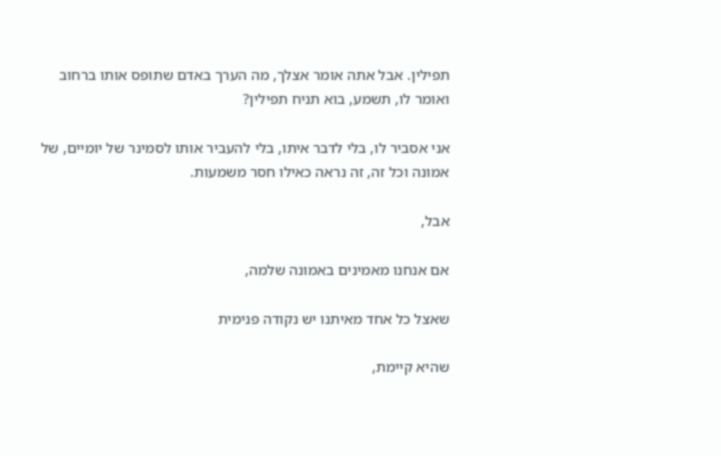תפילין. אבל אתה אומר אצלך, מה הערך באדם שתופס אותו ברחוב ואומר לו, תשמע, בוא תניח תפילין?

אני אסביר לו, בלי לדבר איתו, בלי להעביר אותו לסמינר של יומיים, של אמונה וכל זה, זה נראה כאילו חסר משמעות.

אבל,

אם אנחנו מאמינים באמונה שלמה,

שאצל כל אחד מאיתנו יש נקודה פנימית

שהיא קיימת,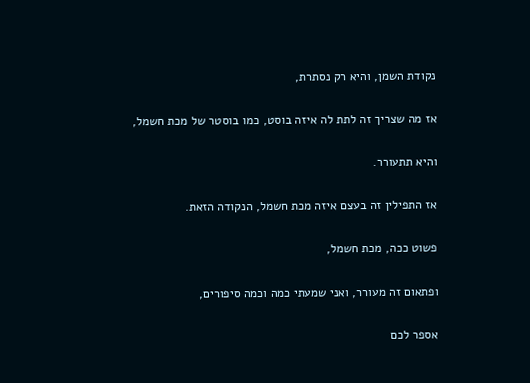נקודת השמן, והיא רק נסתרת,

אז מה שצריך זה לתת לה איזה בוסט, כמו בוסטר של מכת חשמל,

והיא תתעורר.

אז התפילין זה בעצם איזה מכת חשמל, הנקודה הזאת.

פשוט ככה, מכת חשמל,

ופתאום זה מעורר, ואני שמעתי כמה וכמה סיפורים,

אספר לכם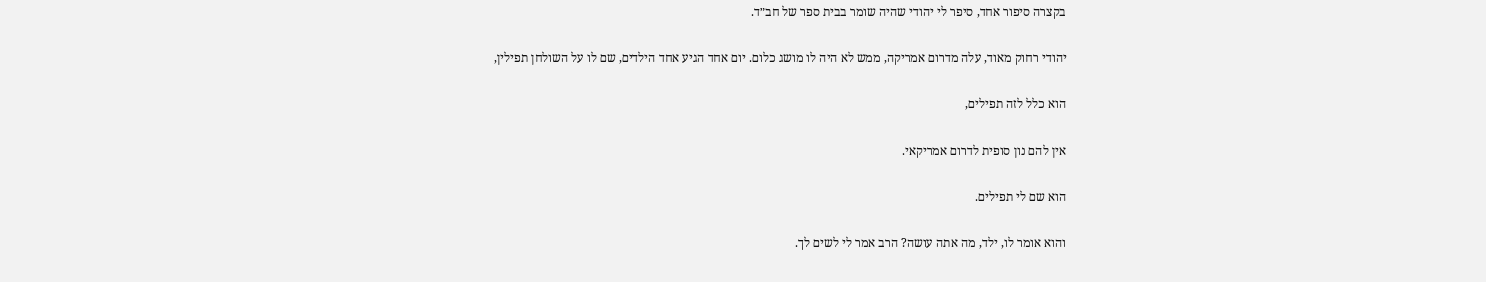בקצרה סיפור אחד, סיפר לי יהודי שהיה שומר בבית ספר של חב״ד.

יהודי רחוק מאוד, עלה מדרום אמריקה, ממש לא היה לו מושג כלום. יום אחד הגיע אחד הילדים, שם לו על השולחן תפילין,

הוא כלל לזה תפילים,

אין להם נון סופית לדרום אמריקאי.

הוא שם לי תפילים.

והוא אומר לו, ילד, מה אתה עושה? הרב אמר לי לשים לך.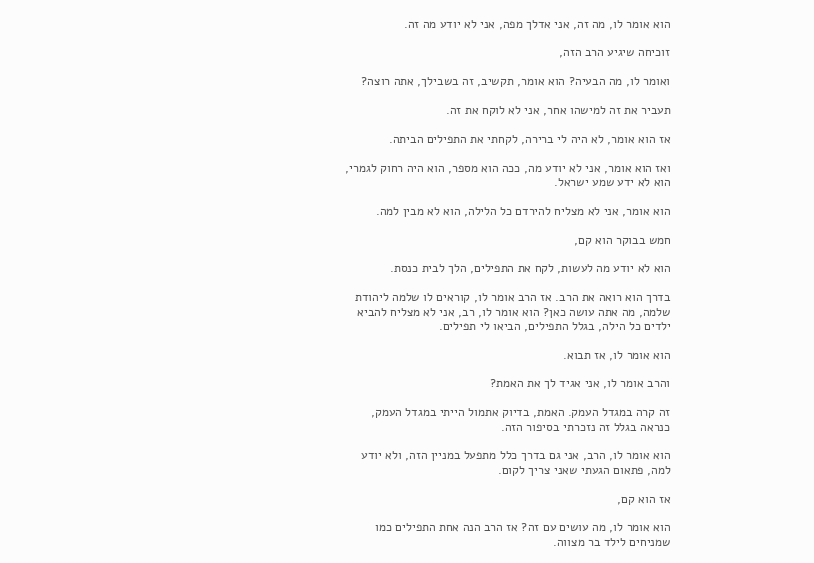הוא אומר לו, מה זה, אני אדלך מפה, אני לא יודע מה זה.

זוכיחה שיגיע הרב הזה,

ואומר לו, מה הבעיה? הוא אומר, תקשיב, זה בשבילך, אתה רוצה?

תעביר את זה למישהו אחר, אני לא לוקח את זה.

אז הוא אומר, לא היה לי ברירה, לקחתי את התפילים הביתה.

ואז הוא אומר, אני לא יודע מה, ככה הוא מספר, הוא היה רחוק לגמרי, הוא לא ידע שמע ישראל.

הוא אומר, אני לא מצליח להירדם כל הלילה, הוא לא מבין למה.

חמש בבוקר הוא קם,

הוא לא יודע מה לעשות, לקח את התפילים, הלך לבית כנסת.

בדרך הוא רואה את הרב. אז הרב אומר לו, קוראים לו שלמה ליהודת שלמה, מה אתה עושה כאן? הוא אומר לו, רב, אני לא מצליח להביא ילדים כל הילה, בגלל התפילים, הביאו לי תפילים.

הוא אומר לו, אז תבוא.

והרב אומר לו, אני אגיד לך את האמת?

זה קרה במגדל העמק. האמת, בדיוק אתמול הייתי במגדל העמק, כנראה בגלל זה נזכרתי בסיפור הזה.

הוא אומר לו, הרב, אני גם בדרך כלל מתפעל במניין הזה, ולא יודע למה, פתאום הגעתי שאני צריך לקום.

אז הוא קם,

הוא אומר לו, מה עושים עם זה? אז הרב הנה אחת התפילים כמו שמניחים לילד בר מצווה.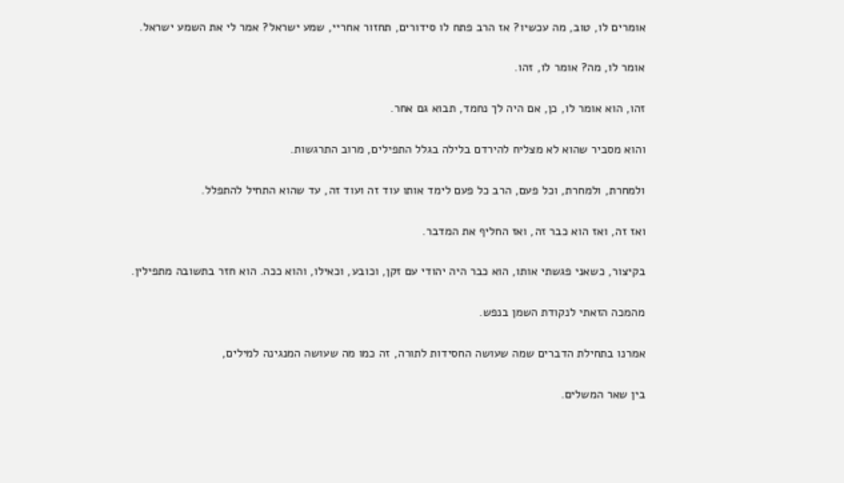אומרים לו, טוב, מה עכשיו? אז הרב פתח לו סידורים, תחזור אחריי, שמע ישראל? אמר לי את השמע ישראל.

אומר לו, מה? אומר לו, זהו.

זהו, הוא אומר לו, כן, אם היה לך נחמד, תבוא גם אחר.

והוא מסביר שהוא לא מצליח להירדם בלילה בגלל התפילים, מרוב התרגשות.

ולמחרת, ולמחרת, וכל פעם, הרב כל פעם לימד אותו עוד זה ועוד זה, עד שהוא התחיל להתפלל.

ואז זה, ואז הוא כבר זה, ואז החליף את המדבר.

בקיצור, כשאני פגשתי אותו, הוא כבר היה יהודי עם זקן, וכובע, וכאילו, והוא ככה. הוא חזר בתשובה מתפילין.

מהמכה הזאתי לנקודת השמן בנפש.

אמרנו בתחילת הדברים שמה שעושה החסידות לתורה, זה כמו מה שעושה המנגינה למילים,

בין שאר המשלים.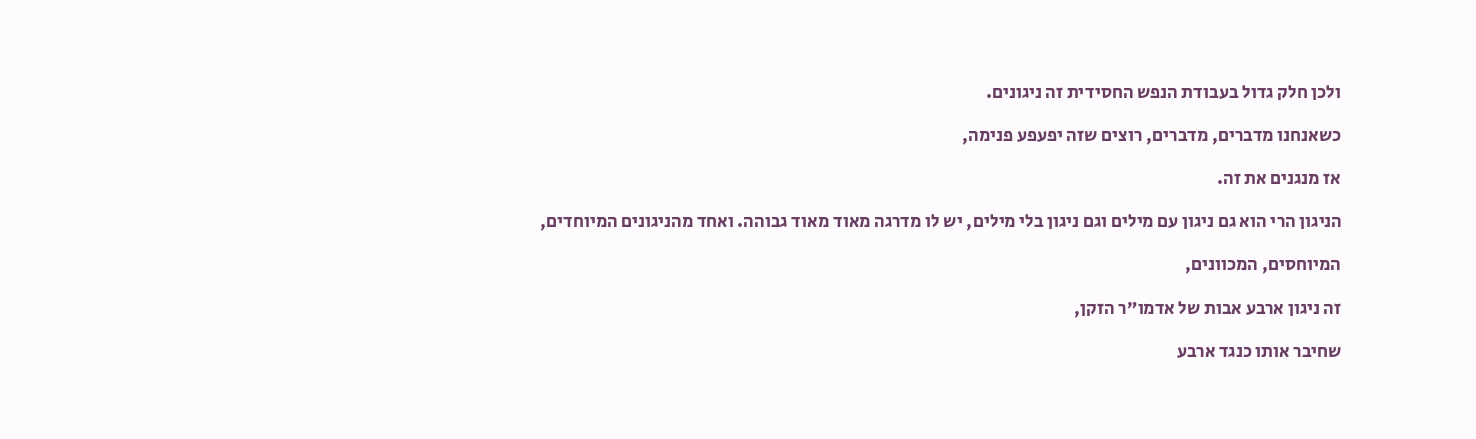ולכן חלק גדול בעבודת הנפש החסידית זה ניגונים.

כשאנחנו מדברים, מדברים, רוצים שזה יפעפע פנימה,

אז מנגנים את זה.

הניגון הרי הוא גם ניגון עם מילים וגם ניגון בלי מילים, יש לו מדרגה מאוד מאוד גבוהה. ואחד מהניגונים המיוחדים,

המיוחסים, המכוונים,

זה ניגון ארבע אבות של אדמו״ר הזקן,

שחיבר אותו כנגד ארבע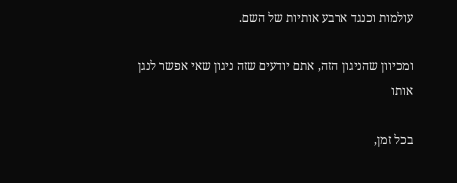עולמות וכנגד ארבע אותיות של השם.

ומכיוון שהניגון הזה, אתם יודעים שזה ניגון שאי אפשר לנגן אותו

בכל זמן,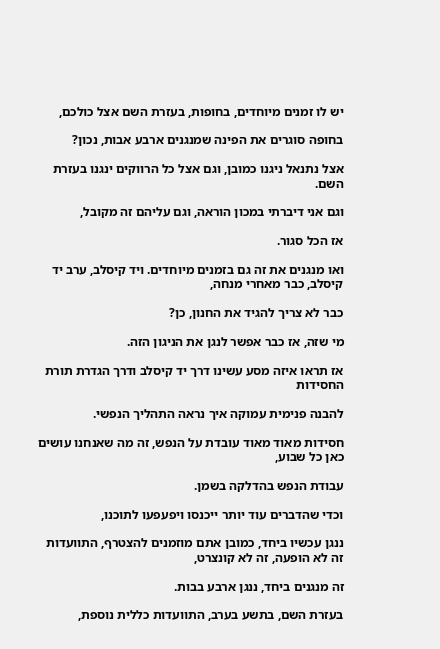יש לו זמנים מיוחדים, בחופות, בעזרת השם אצל כולכם,

בחופה סוגרים את הפינה שמנגנים ארבע אבות, נכון?

אצל נתנאל ניגנו כמובן, וגם אצל כל הרווקים ינגנו בעזרת השם.

וגם אני דיברתי במכון הוראה, וגם עליהם זה מקובל,

אז הכל סגור.

ואו מנגנים את זה גם בזמנים מיוחדים. ויד קיסלב, ערב יד קיסלב, כבר מאחרי מנחה,

כבר לא צריך להגיד את החנון, כן?

מי שזה, אז כבר אפשר לנגן את הניגון הזה.

אז תראו איזה מסע עשינו דרך יד קיסלב ודרך הגדרת תורת החסידות

להבנה פנימית עמוקה איך נראה התהליך הנפשי.

חסידות מאוד מאוד עובדת על הנפש, זה מה שאנחנו עושים כאן כל שבוע,

עבודת הנפש בהדלקה בשמן.

וכדי שהדברים עוד יותר ייכנסו ויפעפעו לתוכנו,

ננגן עכשיו ביחד, כמובן אתם מוזמנים להצטרף, התוועדות זה לא הופעה, זה לא קונצרט,

זה מנגנים ביחד, ננגן ארבע בבות.

בעזרת השם, בתשע בערב, התוועדות כללית נוספת,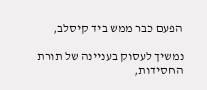הפעם כבר ממש ביד קיסלב,

נמשיך לעסוק בעניינה של תורת החסידות,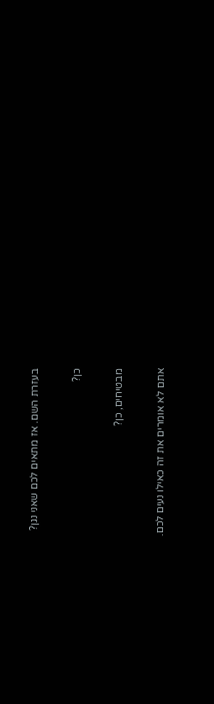בעזרת השם. אז מתאים לכם שאני נגן?

כן?

מבטיחים, כן?

אתם לא אומרים את זה כאילו נעים לכם.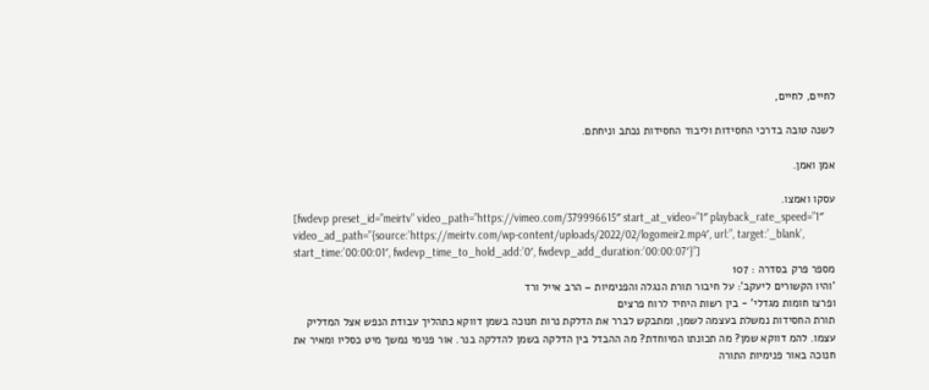לחיים, לחיים,

לשנה טובה בדרכי החסידות וליבוד החסידות נכתב וניחתם.

אמן ואמן.

עסקו ואמצו.
[fwdevp preset_id=”meirtv” video_path=”https://vimeo.com/379996615″ start_at_video=”1″ playback_rate_speed=”1″ video_ad_path=”{source:’https://meirtv.com/wp-content/uploads/2022/02/logomeir2.mp4′, url:”, target:’_blank’, start_time:’00:00:01′, fwdevp_time_to_hold_add:’0′, fwdevp_add_duration:’00:00:07′}”]
מספר פרק בסדרה : 107
'והיו הקשורים ליעקב': על חיבור תורת הנגלה והפנימיות – הרב אייל ורד
ופרצו חומות מגדלי' - בין רשות היחיד לרוח פרצים
תורת החסידות נמשלת בעצמה לשמן, ומתבקש לברר את הדלקת נרות חנוכה בשמן דווקא כתהליך עבודת הנפש אצל המדליק עצמו. להמ דווקא שמן? מה תכונתו המיוחדת? מה ההבדל בין הדלקה בשמן להדלקה בנר. אור פנימי נמשך מיט כסליו ומאיר את חנוכה באור פנימיות התורה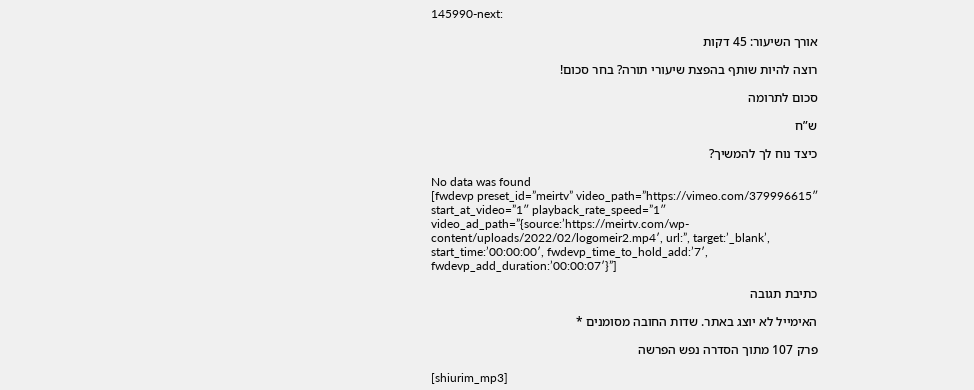145990-next:

אורך השיעור: 45 דקות

רוצה להיות שותף בהפצת שיעורי תורה? בחר סכום!

סכום לתרומה

ש”ח

כיצד נוח לך להמשיך?

No data was found
[fwdevp preset_id=”meirtv” video_path=”https://vimeo.com/379996615″ start_at_video=”1″ playback_rate_speed=”1″ video_ad_path=”{source:’https://meirtv.com/wp-content/uploads/2022/02/logomeir2.mp4′, url:”, target:’_blank’, start_time:’00:00:00′, fwdevp_time_to_hold_add:’7′, fwdevp_add_duration:’00:00:07′}”]

כתיבת תגובה

האימייל לא יוצג באתר. שדות החובה מסומנים *

פרק 107 מתוך הסדרה נפש הפרשה

[shiurim_mp3]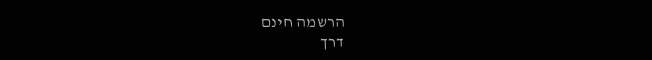הרשמה חינם
דרך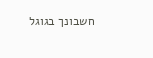חשבונך בגוגל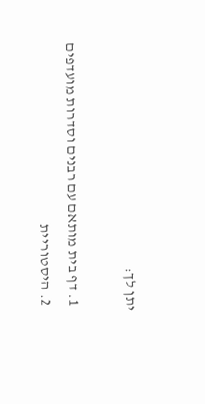יתן לך:

  1. דף בית מותאם עם רבנים וסדרות מועדפים
  2. היסטוריית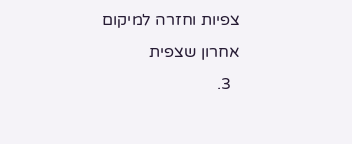צפיות וחזרה למיקום אחרון שצפית
  3.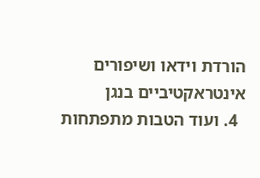הורדת וידאו ושיפורים אינטראקטיביים בנגן
  4. ועוד הטבות מתפתחות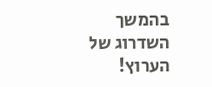בהמשך השדרוג של הערוץ!